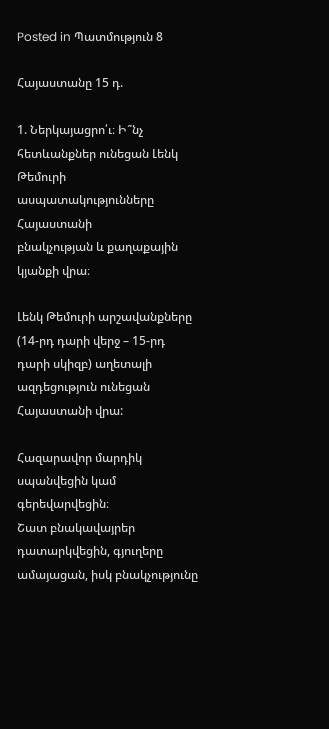Posted in Պատմություն 8

Հայաստանը 15 դ.

1. Ներկայացրո՛ւ։ Ի՞նչ հետևանքներ ունեցան Լենկ
Թեմուրի ասպատակությունները Հայաստանի
բնակչության և քաղաքային կյանքի վրա։

Լենկ Թեմուրի արշավանքները (14-րդ դարի վերջ – 15-րդ դարի սկիզբ) աղետալի ազդեցություն ունեցան Հայաստանի վրա:

Հազարավոր մարդիկ սպանվեցին կամ գերեվարվեցին։
Շատ բնակավայրեր դատարկվեցին, գյուղերը ամայացան, իսկ բնակչությունը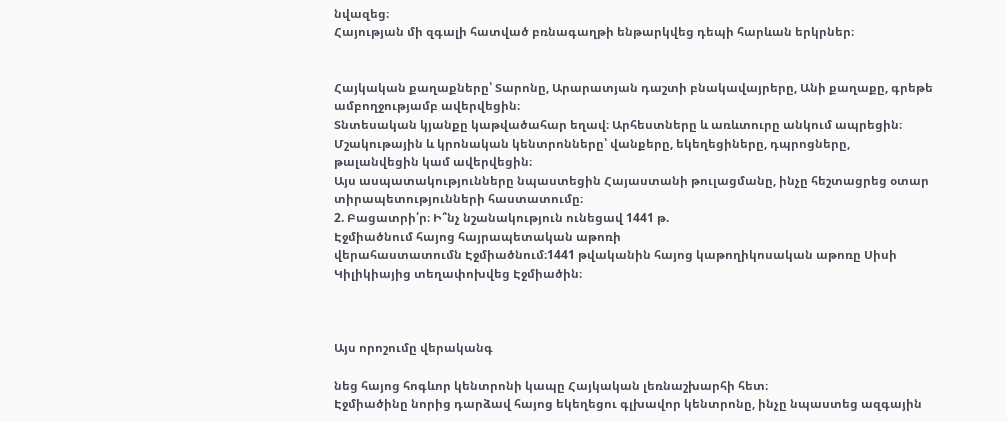նվազեց։
Հայության մի զգալի հատված բռնագաղթի ենթարկվեց դեպի հարևան երկրներ։


Հայկական քաղաքները՝ Տարոնը, Արարատյան դաշտի բնակավայրերը, Անի քաղաքը, գրեթե ամբողջությամբ ավերվեցին։
Տնտեսական կյանքը կաթվածահար եղավ։ Արհեստները և առևտուրը անկում ապրեցին։
Մշակութային և կրոնական կենտրոնները՝ վանքերը, եկեղեցիները, դպրոցները, թալանվեցին կամ ավերվեցին։
Այս ասպատակությունները նպաստեցին Հայաստանի թուլացմանը, ինչը հեշտացրեց օտար տիրապետությունների հաստատումը։
2. Բացատրի՛ր։ Ի՞նչ նշանակություն ունեցավ 1441 թ.
Էջմիածնում հայոց հայրապետական աթոռի
վերահաստատումն Էջմիածնում։1441 թվականին հայոց կաթողիկոսական աթոռը Սիսի Կիլիկիայից տեղափոխվեց Էջմիածին։



Այս որոշումը վերականգ

նեց հայոց հոգևոր կենտրոնի կապը Հայկական լեռնաշխարհի հետ։
Էջմիածինը նորից դարձավ հայոց եկեղեցու գլխավոր կենտրոնը, ինչը նպաստեց ազգային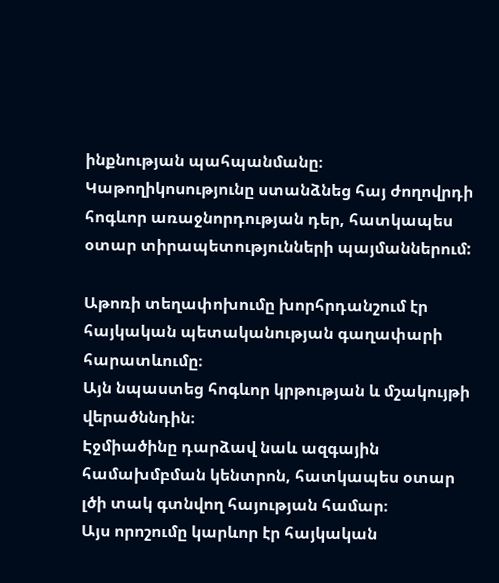ինքնության պահպանմանը։
Կաթողիկոսությունը ստանձնեց հայ ժողովրդի հոգևոր առաջնորդության դեր, հատկապես օտար տիրապետությունների պայմաններում:

Աթոռի տեղափոխումը խորհրդանշում էր հայկական պետականության գաղափարի հարատևումը։
Այն նպաստեց հոգևոր կրթության և մշակույթի վերածննդին։
Էջմիածինը դարձավ նաև ազգային համախմբման կենտրոն, հատկապես օտար լծի տակ գտնվող հայության համար։
Այս որոշումը կարևոր էր հայկական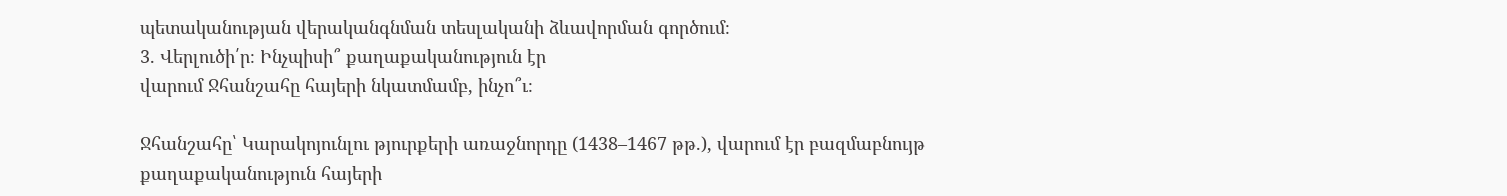պետականության վերականգնման տեսլականի ձևավորման գործում։
3. Վերլուծի՛ր։ Ինչպիսի՞ քաղաքականություն էր
վարում Ջհանշահը հայերի նկատմամբ, ինչո՞ւ։

Ջհանշահը՝ Կարակոյունլու թյուրքերի առաջնորդը (1438–1467 թթ.), վարում էր բազմաբնույթ քաղաքականություն հայերի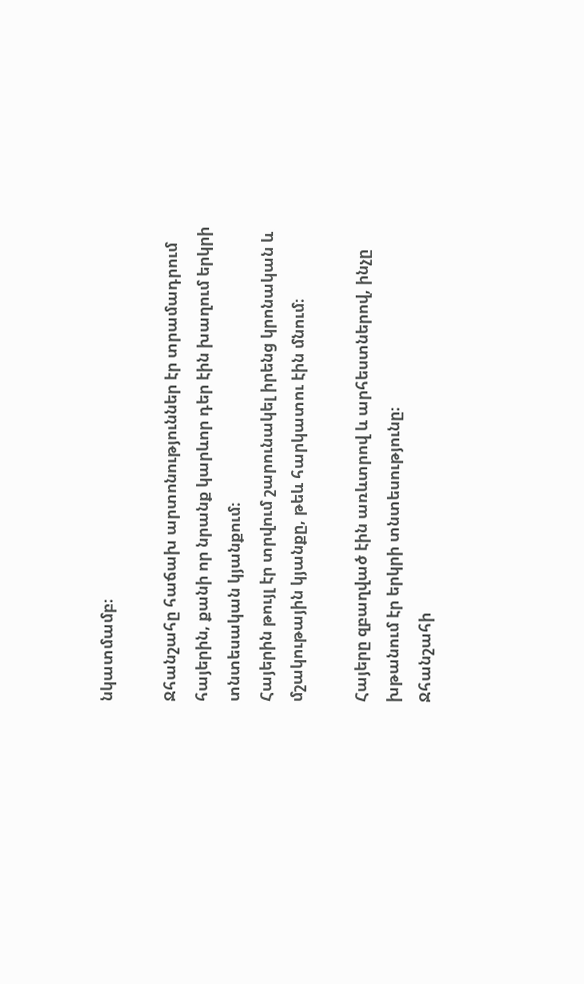նկատմամբ։

Ջհանշահը հաճախ արտոնություններ էր տրամադրում հայերին, քանի որ նրանք կարևոր դեր էին խաղում երկրի տնտեսական կյանքում։
Հայերին թույլ էր տրվում շարունակել իրենց կրոնական և մշակութային կյանքը, թեև հարկատու էին մնում։

Հայերը զբաղված էին առևտրով և արհեստներով, ինչը խթանում էր երկրի տնտեսությունը։
Ջհանշահի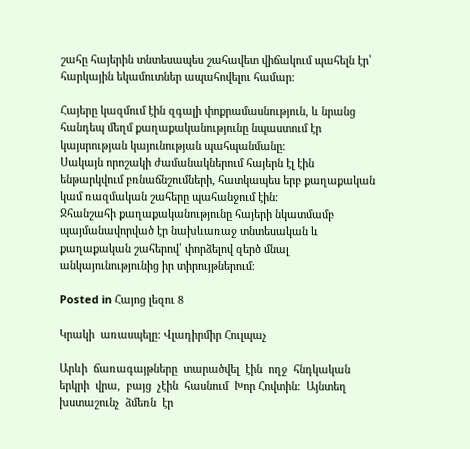շահը հայերին տնտեսապես շահավետ վիճակում պահելն էր՝ հարկային եկամուտներ ապահովելու համար։

Հայերը կազմում էին զգալի փոքրամասնություն, և նրանց հանդեպ մեղմ քաղաքականությունը նպաստում էր կայսրության կայունության պահպանմանը։
Սակայն որոշակի ժամանակներում հայերն էլ էին ենթարկվում բռնաճնշումների, հատկապես երբ քաղաքական կամ ռազմական շահերը պահանջում էին։
Ջհանշահի քաղաքականությունը հայերի նկատմամբ պայմանավորված էր նախևառաջ տնտեսական և քաղաքական շահերով՝ փորձելով զերծ մնալ անկայունությունից իր տիրույթներում։

Posted in Հայոց լեզու 8

Կրակի  առասպելը: Վլադիրմիր Հուլպաչ

Արևի  ճառագայթները  տարածվել  էին  ողջ  հնդկական  երկրի  վրա,  բայց  չէին  հասնում  Խոր Հովտին։  Այնտեղ  խստաշունչ  ձմեռն  էր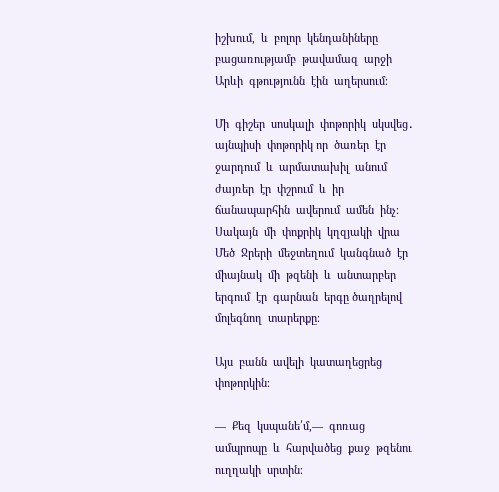իշխում,  և  բոլոր  կենդանիները բացառությամբ  թավամազ  արջի  Արևի  գթությունն  էին  աղերսում։

Մի  գիշեր  սոսկալի  փոթորիկ  սկսվեց․  այնպիսի  փոթորիկ որ  ծառեր  էր  ջարդում  և  արմատախիլ  անում  ժայռեր  էր  փշրում  և  իր  ճանապարհին  ավերում  ամեն  ինչ։  Սակայն  մի  փոքրիկ  կղզյակի  վրա Մեծ  Ջրերի  մեջտեղում  կանգնած  էր  միայնակ  մի  թզենի  և  անտարբեր  երգում  էր  գարնան  երգը ծաղրելով  մոլեգնող  տարերքը։

Այս  բանն  ավելի  կատաղեցրեց  փոթորկին։

―  Քեզ  կսպանե՛մ,―  գոռաց  ամպրոպը  և  հարվածեց  քաջ  թզենու  ուղղակի  սրտին։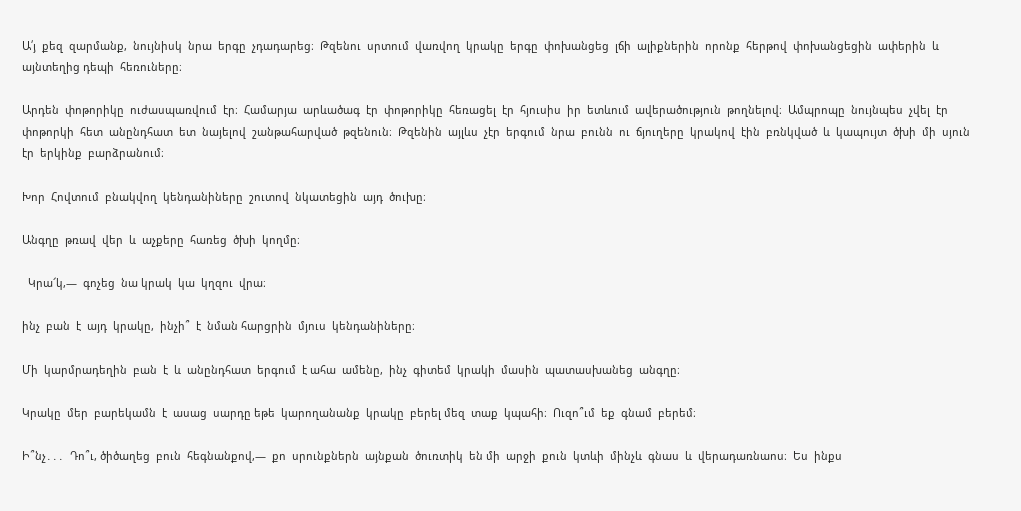Ա՛յ  քեզ  զարմանք,  նույնիսկ  նրա  երգը  չդադարեց։  Թզենու  սրտում  վառվող  կրակը  երգը  փոխանցեց  լճի  ալիքներին  որոնք  հերթով  փոխանցեցին  ափերին  և  այնտեղից դեպի  հեռուները։

Արդեն  փոթորիկը  ուժասպառվում  էր։  Համարյա  արևածագ  էր  փոթորիկը  հեռացել  էր  հյուսիս  իր  ետևում  ավերածություն  թողնելով։  Ամպրոպը  նույնպես  չվել  էր  փոթորկի  հետ  անընդհատ  ետ  նայելով  շանթահարված  թզենուն։  Թզենին  այլևս  չէր  երգում  նրա  բունն  ու  ճյուղերը  կրակով  էին  բռնկված  և  կապույտ  ծխի  մի  սյուն  էր  երկինք  բարձրանում։

Խոր  Հովտում  բնակվող  կենդանիները  շուտով  նկատեցին  այդ  ծուխը։

Անգղը  թռավ  վեր  և  աչքերը  հառեց  ծխի  կողմը։

  Կրա՜կ,―  գոչեց  նա կրակ  կա  կղզու  վրա։

ինչ  բան  է  այդ  կրակը,  ինչի՞  է  նման հարցրին  մյուս  կենդանիները։

Մի  կարմրադեղին  բան  է  և  անընդհատ  երգում  է ահա  ամենը,  ինչ  գիտեմ  կրակի  մասին  պատասխանեց  անգղը։

Կրակը  մեր  բարեկամն  է  ասաց  սարդը եթե  կարողանանք  կրակը  բերել մեզ  տաք  կպահի։  Ուզո՞ւմ  եք  գնամ  բերեմ։

Ի՞նչ․․․  Դո՞ւ, ծիծաղեց  բուն  հեգնանքով,―  քո  սրունքներն  այնքան  ծուռտիկ  են մի  արջի  քուն  կտևի  մինչև  գնաս  և  վերադառնաոս։  Ես  ինքս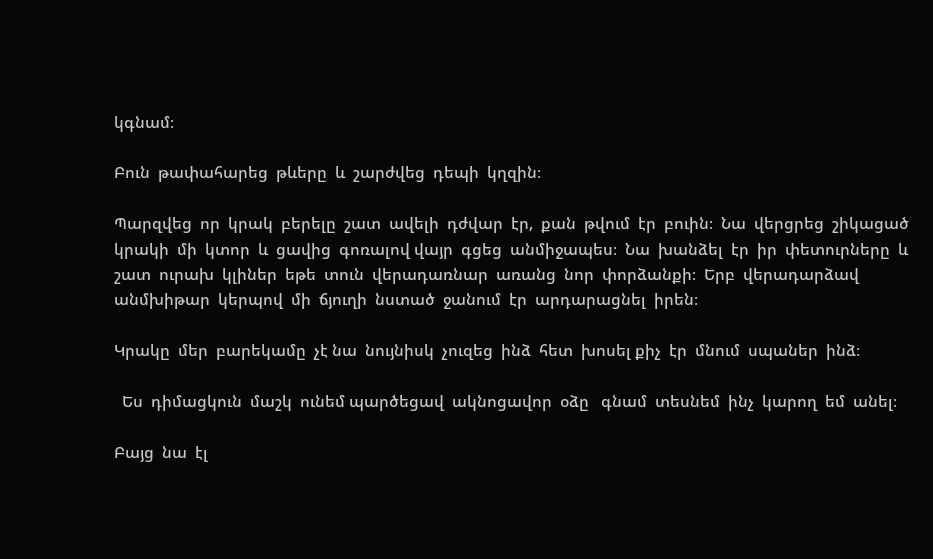կգնամ։

Բուն  թափահարեց  թևերը  և  շարժվեց  դեպի  կղզին։

Պարզվեց  որ  կրակ  բերելը  շատ  ավելի  դժվար  էր,  քան  թվում  էր  բուին։  Նա  վերցրեց  շիկացած  կրակի  մի  կտոր  և  ցավից  գոռալով վայր  գցեց  անմիջապես։  Նա  խանձել  էր  իր  փետուրները  և  շատ  ուրախ  կլիներ  եթե  տուն  վերադառնար  առանց  նոր  փորձանքի։  Երբ  վերադարձավ անմխիթար  կերպով  մի  ճյուղի  նստած  ջանում  էր  արդարացնել  իրեն։

Կրակը  մեր  բարեկամը  չէ նա  նույնիսկ  չուզեց  ինձ  հետ  խոսել քիչ  էր  մնում  սպաներ  ինձ։

  Ես  դիմացկուն  մաշկ  ունեմ պարծեցավ  ակնոցավոր  օձը   գնամ  տեսնեմ  ինչ  կարող  եմ  անել։

Բայց  նա  էլ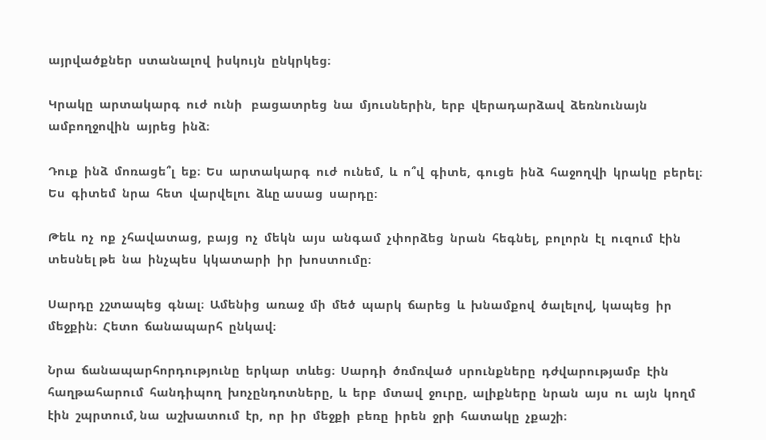այրվածքներ  ստանալով  իսկույն  ընկրկեց։

Կրակը  արտակարգ  ուժ  ունի   բացատրեց  նա  մյուսներին,  երբ  վերադարձավ  ձեռնունայն ամբողջովին  այրեց  ինձ։

Դուք  ինձ  մոռացե՞լ  եք։  Ես  արտակարգ  ուժ  ունեմ,  և  ո՞վ  գիտե,  գուցե  ինձ  հաջողվի  կրակը  բերել։  Ես  գիտեմ  նրա  հետ  վարվելու  ձևը ասաց  սարդը։

Թեև  ոչ  ոք  չհավատաց,  բայց  ոչ  մեկն  այս  անգամ  չփորձեց  նրան  հեգնել,  բոլորն  էլ  ուզում  էին  տեսնել թե  նա  ինչպես  կկատարի  իր  խոստումը։

Սարդը  չշտապեց  գնալ։  Ամենից  առաջ  մի  մեծ  պարկ  ճարեց  և  խնամքով  ծալելով,  կապեց  իր  մեջքին։  Հետո  ճանապարհ  ընկավ։

Նրա  ճանապարհորդությունը  երկար  տևեց։  Սարդի  ծռմռված  սրունքները  դժվարությամբ  էին  հաղթահարում  հանդիպող  խոչընդոտները,  և  երբ  մտավ  ջուրը,  ալիքները  նրան  այս  ու  այն  կողմ  էին  շպրտում, նա  աշխատում  էր,  որ  իր  մեջքի  բեռը  իրեն  ջրի  հատակը  չքաշի։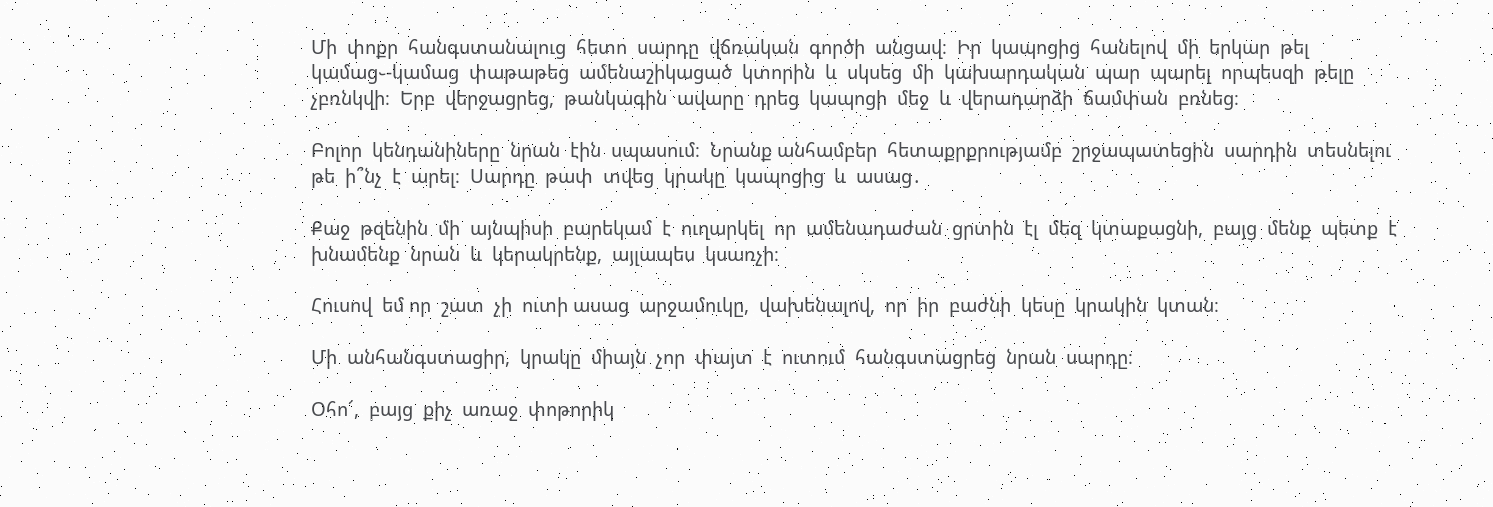Մի  փոքր  հանգստանալուց  հետո  սարդը  վճռական  գործի  անցավ։  Իր  կապոցից  հանելով  մի  երկար  թել կամաց֊-կամաց  փաթաթեց  ամենաշիկացած  կտորին  և  սկսեց  մի  կախարդական  պար  պարել  որպեսզի  թելը  չբռնկվի։  Երբ  վերջացրեց,  թանկագին  ավարը  դրեց  կապոցի  մեջ  և  վերադարձի  ճամփան  բռնեց։

Բոլոր  կենդանիները  նրան  էին  սպասում։  Նրանք անհամբեր  հետաքրքրությամբ  շրջապատեցին  սարդին  տեսնելու  թե  ի՞նչ  է  արել։  Սարդը  թափ  տվեց  կրակը  կապոցից  և  ասաց․

Քաջ  թզենին  մի  այնպիսի  բարեկամ  է  ուղարկել  որ  ամենադաժան  ցրտին  էլ  մեզ  կտաքացնի,  բայց  մենք  պետք  է  խնամենք  նրան  և  կերակրենք,  այլապես  կսառչի։

Հուսով  եմ որ  շատ  չի  ուտի ասաց  արջամուկը,  վախենալով,  որ  իր  բաժնի  կեսը  կրակին  կտան։

Մի  անհանգստացիր,  կրակը  միայն  չոր  փայտ  է  ուտում  հանգստացրեց  նրան  սարդը։

Օհո՜,  բայց  քիչ  առաջ  փոթորիկ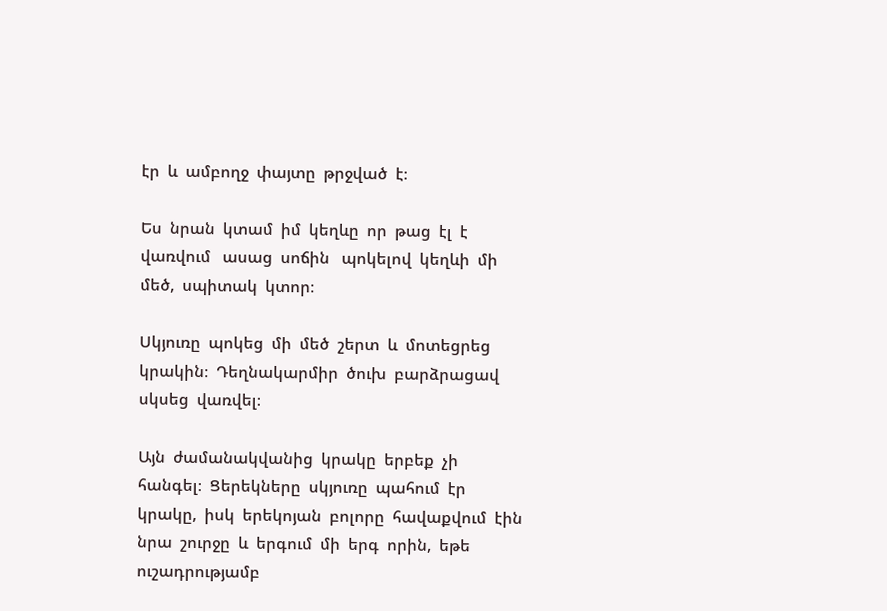էր  և  ամբողջ  փայտը  թրջված  է։

Ես  նրան  կտամ  իմ  կեղևը  որ  թաց  էլ  է  վառվում   ասաց  սոճին   պոկելով  կեղևի  մի  մեծ,  սպիտակ  կտոր։

Սկյուռը  պոկեց  մի  մեծ  շերտ  և  մոտեցրեց  կրակին։  Դեղնակարմիր  ծուխ  բարձրացավ  սկսեց  վառվել։

Այն  ժամանակվանից  կրակը  երբեք  չի  հանգել։  Ցերեկները  սկյուռը  պահում  էր  կրակը,  իսկ  երեկոյան  բոլորը  հավաքվում  էին  նրա  շուրջը  և  երգում  մի  երգ  որին,  եթե  ուշադրությամբ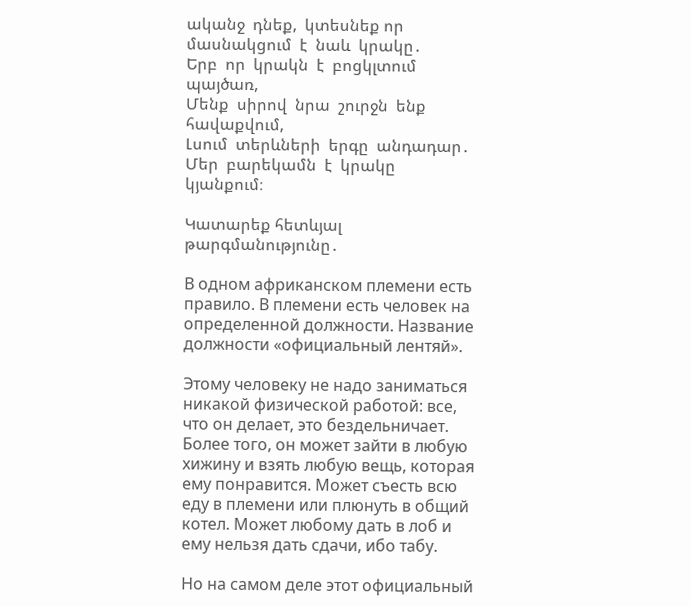ականջ  դնեք,  կտեսնեք որ  մասնակցում  է  նաև  կրակը․
Երբ  որ  կրակն  է  բոցկլտում  պայծառ,
Մենք  սիրով  նրա  շուրջն  ենք  հավաքվում,
Լսում  տերևների  երգը  անդադար․
Մեր  բարեկամն  է  կրակը  կյանքում։

Կատարեք հետևյալ թարգմանությունը․

В одном африканском племени есть правило. В племени есть человек на определенной должности. Название должности «официальный лентяй».

Этому человеку не надо заниматься никакой физической работой: все, что он делает, это бездельничает. Более того, он может зайти в любую хижину и взять любую вещь, которая ему понравится. Может съесть всю еду в племени или плюнуть в общий котел. Может любому дать в лоб и ему нельзя дать сдачи, ибо табу.

Но на самом деле этот официальный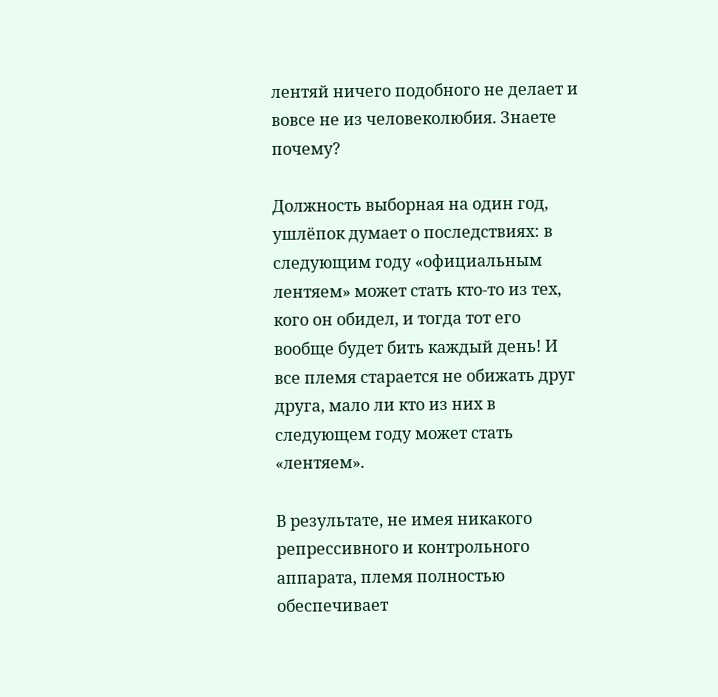лентяй ничего подобного не делает и вовсе не из человеколюбия. Знаете почему?

Должность выборная на один год, ушлёпок думает о последствиях: в следующим году «официальным лентяем» может стать кто-то из тех, кого он обидел, и тогда тот его вообще будет бить каждый день! И все племя старается не обижать друг друга, мало ли кто из них в следующем году может стать «лентяем».

В результате, не имея никакого репрессивного и контрольного аппарата, племя полностью обеспечивает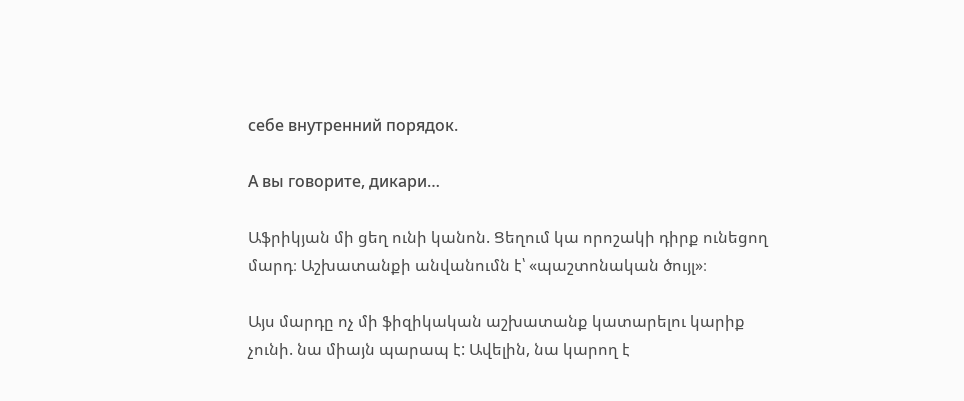себе внутренний порядок.

А вы говорите, дикари…

Աֆրիկյան մի ցեղ ունի կանոն. Ցեղում կա որոշակի դիրք ունեցող մարդ։ Աշխատանքի անվանումն է՝ «պաշտոնական ծույլ»։

Այս մարդը ոչ մի ֆիզիկական աշխատանք կատարելու կարիք չունի. նա միայն պարապ է: Ավելին, նա կարող է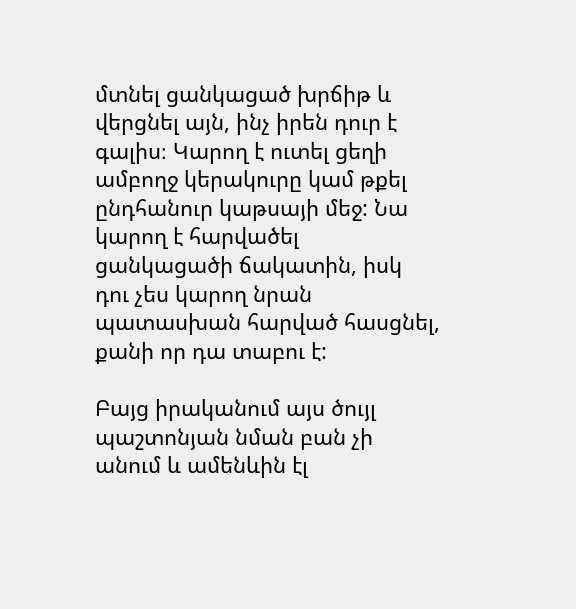մտնել ցանկացած խրճիթ և վերցնել այն, ինչ իրեն դուր է գալիս։ Կարող է ուտել ցեղի ամբողջ կերակուրը կամ թքել ընդհանուր կաթսայի մեջ: Նա կարող է հարվածել ցանկացածի ճակատին, իսկ դու չես կարող նրան պատասխան հարված հասցնել, քանի որ դա տաբու է:

Բայց իրականում այս ծույլ պաշտոնյան նման բան չի անում և ամենևին էլ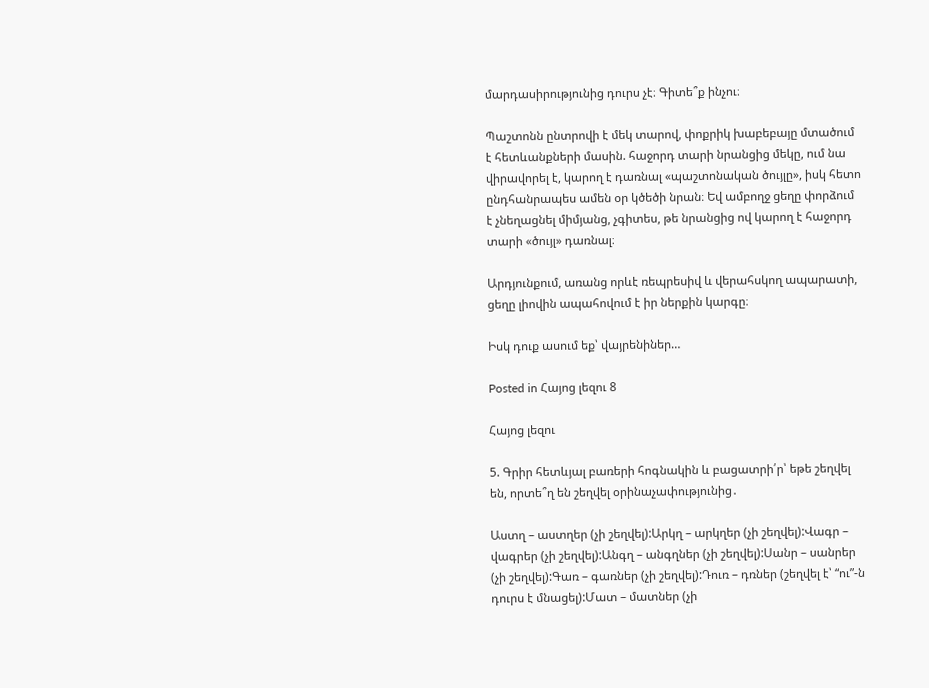մարդասիրությունից դուրս չէ։ Գիտե՞ք ինչու։

Պաշտոնն ընտրովի է մեկ տարով, փոքրիկ խաբեբայը մտածում է հետևանքների մասին. հաջորդ տարի նրանցից մեկը, ում նա վիրավորել է, կարող է դառնալ «պաշտոնական ծույլը», իսկ հետո ընդհանրապես ամեն օր կծեծի նրան։ Եվ ամբողջ ցեղը փորձում է չնեղացնել միմյանց, չգիտես, թե նրանցից ով կարող է հաջորդ տարի «ծույլ» դառնալ։

Արդյունքում, առանց որևէ ռեպրեսիվ և վերահսկող ապարատի, ցեղը լիովին ապահովում է իր ներքին կարգը։

Իսկ դուք ասում եք՝ վայրենիներ…

Posted in Հայոց լեզու 8

Հայոց լեզու

5. Գրիր հետևյալ բառերի հոգնակին և բացատրի՛ր՝ եթե շեղվել են, որտե՞ղ են շեղվել օրինաչափությունից․

Աստղ – աստղեր (չի շեղվել):Արկղ – արկղեր (չի շեղվել):Վագր – վագրեր (չի շեղվել):Անգղ – անգղներ (չի շեղվել):Սանր – սանրեր (չի շեղվել):Գառ – գառներ (չի շեղվել):Դուռ – դռներ (շեղվել է՝ “ու”-ն դուրս է մնացել):Մատ – մատներ (չի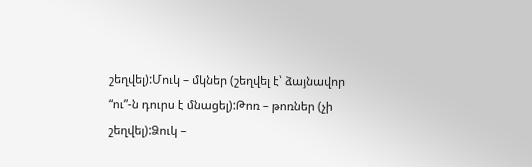շեղվել):Մուկ – մկներ (շեղվել է՝ ձայնավոր “ու”-ն դուրս է մնացել):Թոռ – թոռներ (չի շեղվել):Ձուկ –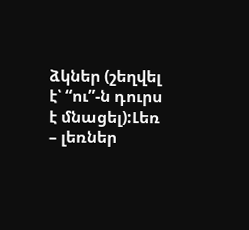ձկներ (շեղվել է՝ “ու”-ն դուրս է մնացել):Լեռ – լեռներ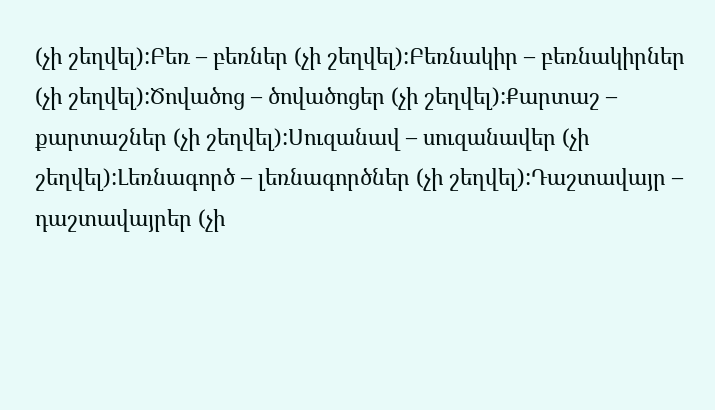(չի շեղվել):Բեռ – բեռներ (չի շեղվել):Բեռնակիր – բեռնակիրներ (չի շեղվել):Ծովածոց – ծովածոցեր (չի շեղվել):Քարտաշ – քարտաշներ (չի շեղվել):Սուզանավ – սուզանավեր (չի շեղվել):Լեռնագործ – լեռնագործներ (չի շեղվել):Դաշտավայր – դաշտավայրեր (չի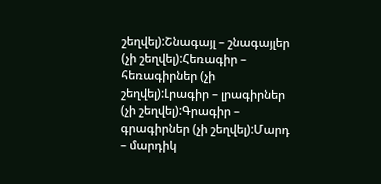շեղվել):Շնագայլ – շնագայլեր (չի շեղվել):Հեռագիր – հեռագիրներ (չի շեղվել):Լրագիր – լրագիրներ (չի շեղվել):Գրագիր – գրագիրներ (չի շեղվել):Մարդ – մարդիկ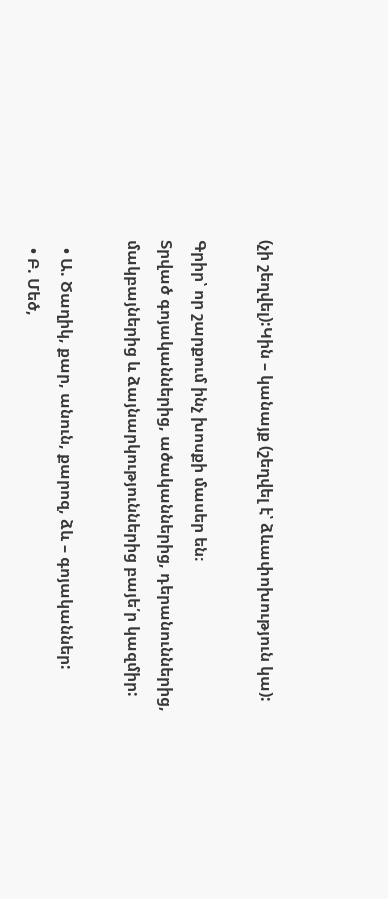(չի շեղվել):Կին – կանայք (շեղվել է՝ ձևափոխություն կա):

Գրիր՝ որ շարքում ինչ խոսքի մասեր են։
Տրված գոյականներից, ածականներից, դերանուններից, մակբայներից և ձայնարկություններից բայե՛ր կազմիր:

  • Ա. Ծաղիկ, քար, անուն, քարոզ, ձև – գոյականներ:
  • Բ. Մեծ,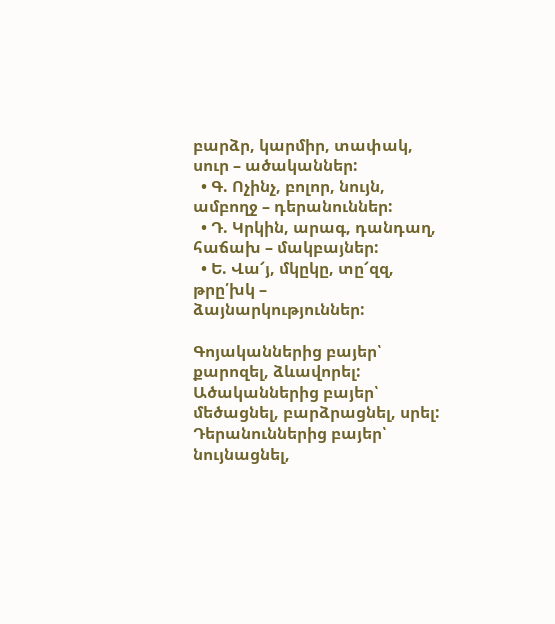բարձր, կարմիր, տափակ, սուր – ածականներ:
  • Գ. Ոչինչ, բոլոր, նույն, ամբողջ – դերանուններ:
  • Դ. Կրկին, արագ, դանդաղ, հաճախ – մակբայներ:
  • Ե. Վա՜յ, մկըկը, տը՜զզ, թրը՛խկ – ձայնարկություններ:

Գոյականներից բայեր՝ քարոզել, ձևավորել:
Ածականներից բայեր՝ մեծացնել, բարձրացնել, սրել:
Դերանուններից բայեր՝ նույնացնել,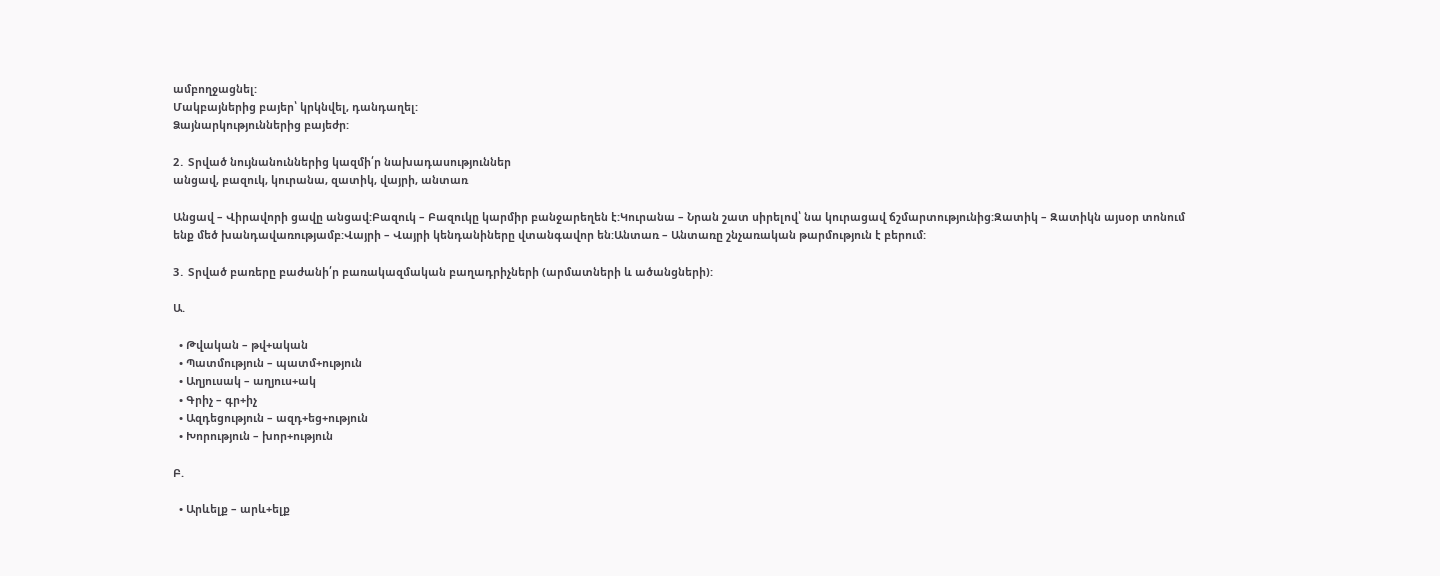ամբողջացնել:
Մակբայներից բայեր՝ կրկնվել, դանդաղել:
Ձայնարկություններից բայեժր:

2․ Տրված նույնանուններից կազմի՛ր նախադասություններ
անցավ, բազուկ, կուրանա, զատիկ, վայրի, անտառ

Անցավ – Վիրավորի ցավը անցավ:Բազուկ – Բազուկը կարմիր բանջարեղեն է:Կուրանա – Նրան շատ սիրելով՝ նա կուրացավ ճշմարտությունից:Զատիկ – Զատիկն այսօր տոնում ենք մեծ խանդավառությամբ:Վայրի – Վայրի կենդանիները վտանգավոր են:Անտառ – Անտառը շնչառական թարմություն է բերում:

3․ Տրված բառերը բաժանի՛ր բառակազմական բաղադրիչների (արմատների և ածանցների):

Ա.

  • Թվական – թվ+ական
  • Պատմություն – պատմ+ություն
  • Աղյուսակ – աղյուս+ակ
  • Գրիչ – գր+իչ
  • Ազդեցություն – ազդ+եց+ություն
  • Խորություն – խոր+ություն

Բ.

  • Արևելք – արև+ելք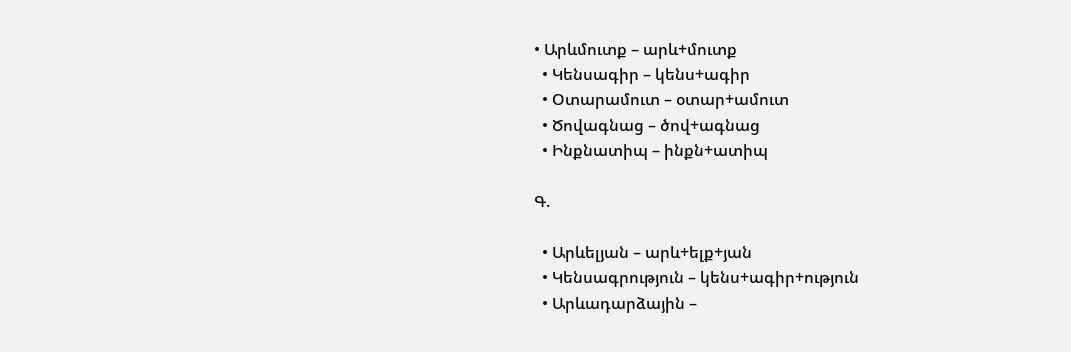• Արևմուտք – արև+մուտք
  • Կենսագիր – կենս+ագիր
  • Օտարամուտ – օտար+ամուտ
  • Ծովագնաց – ծով+ագնաց
  • Ինքնատիպ – ինքն+ատիպ

Գ.

  • Արևելյան – արև+ելք+յան
  • Կենսագրություն – կենս+ագիր+ություն
  • Արևադարձային –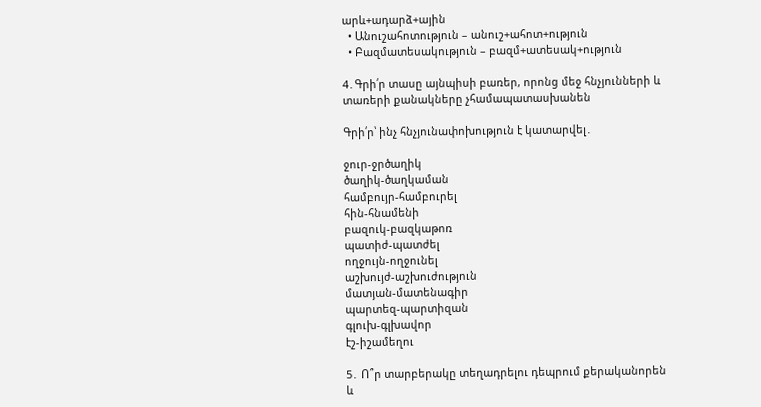արև+ադարձ+ային
  • Անուշահոտություն – անուշ+ահոտ+ություն
  • Բազմատեսակություն – բազմ+ատեսակ+ություն

4․Գրի՛ր տասը այնպիսի բառեր, որոնց մեջ հնչյունների և տառերի քանակները չհամապատասխանեն

Գրի՛ր՝ ինչ հնչյունափոխություն է կատարվել․

ջուր-ջրծաղիկ
ծաղիկ-ծաղկաման
համբույր-համբուրել
հին-հնամենի
բազուկ-բազկաթոռ
պատիժ-պատժել
ողջույն-ողջունել
աշխույժ-աշխուժություն
մատյան-մատենագիր
պարտեզ-պարտիզան
գլուխ-գլխավոր
էշ-իշամեղու

5․ Ո՞ր տարբերակը տեղադրելու դեպրում քերականորեն և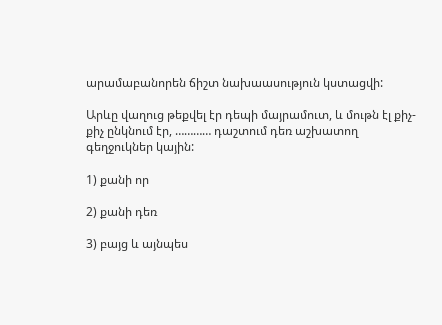արամաբանորեն ճիշտ նախաասություն կստացվի:

Արևը վաղուց թեքվել էր դեպի մայրամուտ, և մութն էլ քիչ-քիչ ընկնում էր, ………… դաշտում դեռ աշխատող գեղջուկներ կային:

1) քանի որ

2) քանի դեռ

3) բայց և այնպես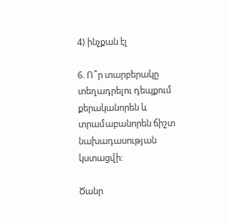4) ինչքան էլ

6. Ո՞ր տարբերակը տեղադրելու դեպքում քերականորեն և տրամաբանորեն ճիշտ նախադասության կստացվի:

Ծանր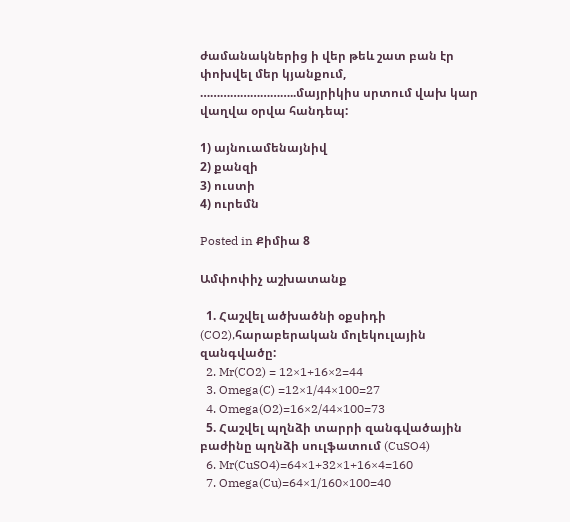ժամանակներից ի վեր թեև շատ բան էր փոխվել մեր կյանքում, ………………………..մայրիկիս սրտում վախ կար վաղվա օրվա հանդեպ:

1) այնուամենայնիվ
2) քանզի
3) ուստի
4) ուրեմն

Posted in Քիմիա 8

Ամփոփիչ աշխատանք

  1. Հաշվել ածխածնի օքսիդի (CO2),հարաբերական մոլեկուլային զանգվածը:
  2. Mr(CO2) = 12×1+16×2=44
  3. Omega(C) =12×1/44×100=27
  4. Omega(O2)=16×2/44×100=73
  5. Հաշվել պղնձի տարրի զանգվածային բաժինը պղնձի սուլֆատում (CuSO4)
  6. Mr(CuSO4)=64×1+32×1+16×4=160
  7. Omega(Cu)=64×1/160×100=40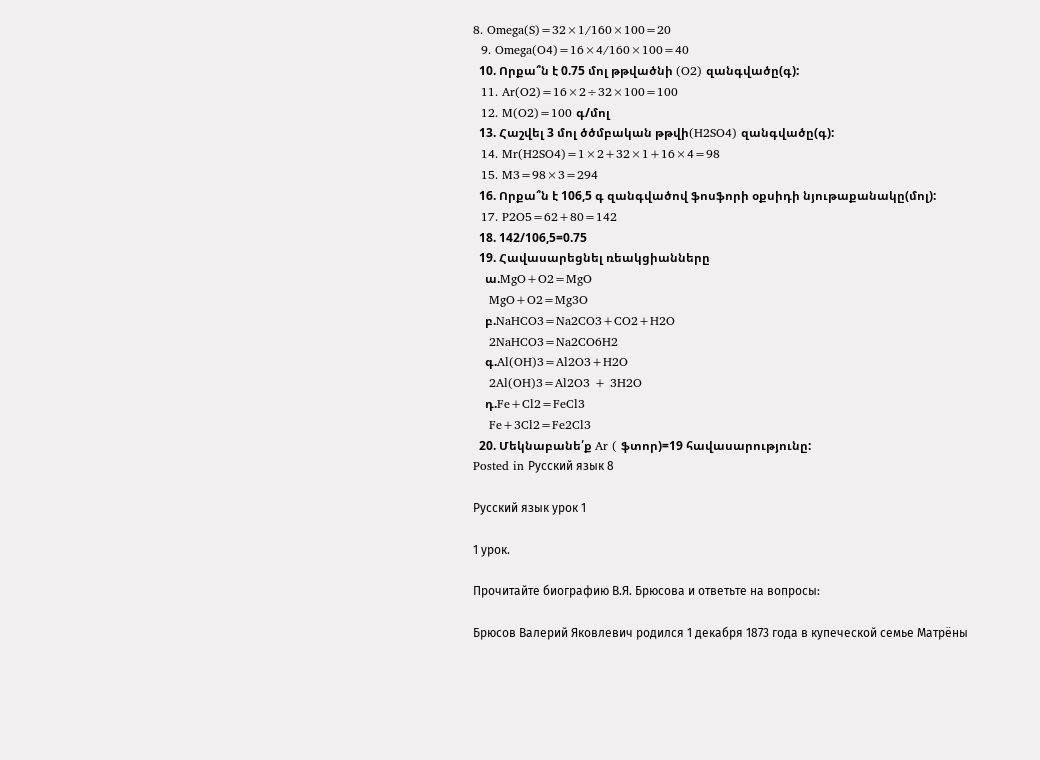8. Omega(S)=32×1/160×100=20
  9. Omega(O4)=16×4/160×100=40
  10. Որքա՞ն է 0.75 մոլ թթվածնի (O2) զանգվածը(գ):
  11. Ar(O2)=16×2÷32×100=100
  12. M(O2)=100 գ/մոլ
  13. Հաշվել 3 մոլ ծծմբական թթվի(H2SO4) զանգվածը(գ):
  14. Mr(H2SO4)=1×2+32×1+16×4=98
  15. M3=98×3=294
  16. Որքա՞ն է 106,5 գ զանգվածով ֆոսֆորի օքսիդի նյութաքանակը(մոլ):
  17. P2O5=62+80=142
  18. 142/106,5=0.75
  19. Հավասարեցնել ռեակցիանները
    ա.MgO+O2=MgO
    MgO+O2=Mg3O
    բ.NaHCO3=Na2CO3+CO2+H2O
    2NaHCO3=Na2CO6H2
    գ.Al(OH)3=Al2O3+H2O
    2Al(OH)3=Al2O3 + 3H2O
    դ.Fe+Cl2=FeCl3
    Fe+3Cl2=Fe2Cl3
  20. Մեկնաբանե՛ք Ar ( ֆտոր)=19 հավասարությունը:
Posted in Русский язык 8

Русский язык урок 1

1 урок.

Прочитайте биографию В.Я. Брюсова и ответьте на вопросы:

Брюсов Валерий Яковлевич родился 1 декабря 1873 года в купеческой семье Матрёны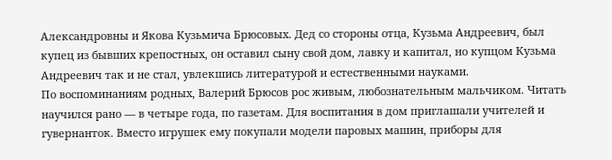Александровны и Якова Кузьмича Брюсовых. Дед со стороны отца, Кузьма Андреевич, был купец из бывших крепостных, он оставил сыну свой дом, лавку и капитал, но купцом Кузьма Андреевич так и не стал, увлекшись литературой и естественными науками.
По воспоминаниям родных, Валерий Брюсов рос живым, любознательным мальчиком. Читать научился рано — в четыре года, по газетам. Для воспитания в дом приглашали учителей и гувернанток. Вместо игрушек ему покупали модели паровых машин, приборы для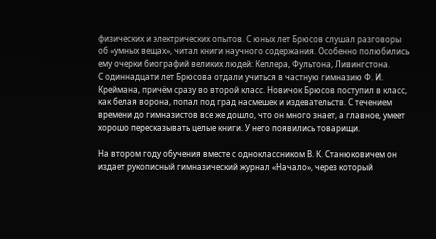физических и электрических опытов. С юных лет Брюсов слушал разговоры об «умных вещах», читал книги научного содержания. Особенно полюбились ему очерки биографий великих людей: Кеплера, Фультона, Ливингстона.
С одиннадцати лет Брюсова отдали учиться в частную гимназию Ф. И. Креймана, причём сразу во второй класс. Новичок Брюсов поступил в класс, как белая ворона, попал под град насмешек и издевательств. С течением времени до гимназистов все же дошло, что он много знает, а главное, умеет хорошо пересказывать целые книги. У него появились товарищи.

На втором году обучения вместе с одноклассником В. К. Станюковичем он издает рукописный гимназический журнал «Начало», через который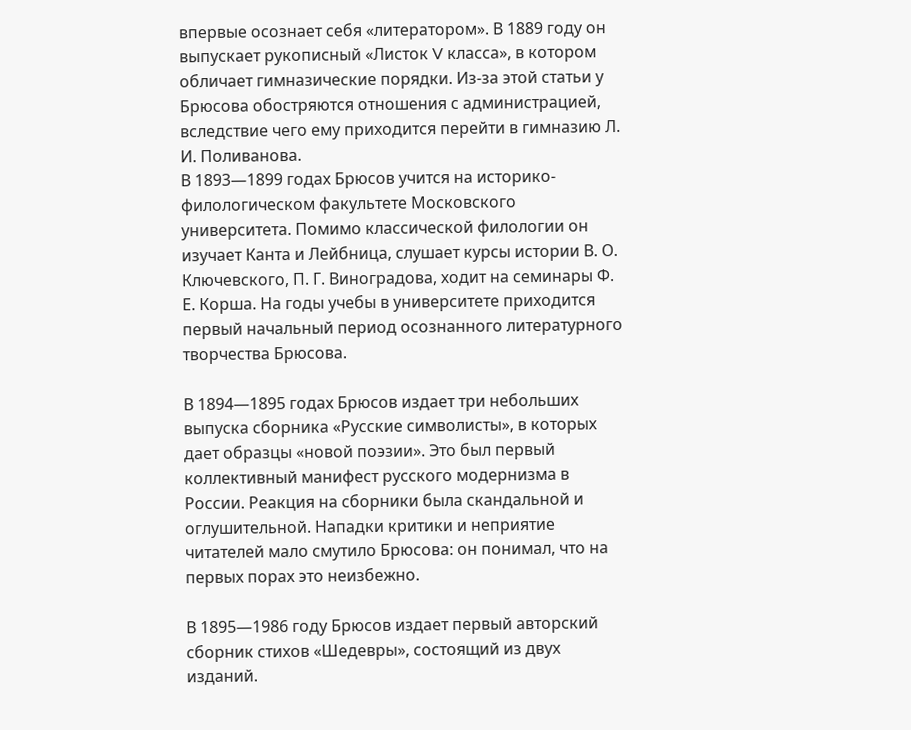впервые осознает себя «литератором». В 1889 году он выпускает рукописный «Листок V класса», в котором обличает гимназические порядки. Из-за этой статьи у Брюсова обостряются отношения с администрацией, вследствие чего ему приходится перейти в гимназию Л. И. Поливанова.
В 1893—1899 годах Брюсов учится на историко-филологическом факультете Московского университета. Помимо классической филологии он изучает Канта и Лейбница, слушает курсы истории В. О. Ключевского, П. Г. Виноградова, ходит на семинары Ф. Е. Корша. На годы учебы в университете приходится первый начальный период осознанного литературного творчества Брюсова.

В 1894—1895 годах Брюсов издает три небольших выпуска сборника «Русские символисты», в которых дает образцы «новой поэзии». Это был первый коллективный манифест русского модернизма в России. Реакция на сборники была скандальной и оглушительной. Нападки критики и неприятие читателей мало смутило Брюсова: он понимал, что на первых порах это неизбежно.

В 1895—1986 году Брюсов издает первый авторский сборник стихов «Шедевры», состоящий из двух изданий.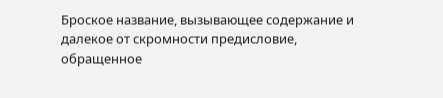Броское название, вызывающее содержание и далекое от скромности предисловие, обращенное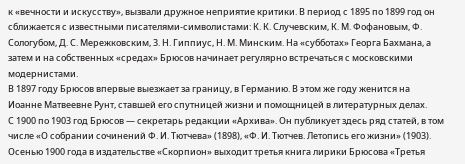к «вечности и искусству», вызвали дружное неприятие критики. В период с 1895 по 1899 год он сближается с известными писателями-символистами: К. К. Случевским, К. М. Фофановым, Ф. Сологубом, Д. С. Мережковским, 3. Н. Гиппиус, Н. М. Минским. На «субботах» Георга Бахмана, а затем и на собственных «средах» Брюсов начинает регулярно встречаться с московскими модернистами.
В 1897 году Брюсов впервые выезжает за границу, в Германию. В этом же году женится на Иоанне Матвеевне Рунт, ставшей его спутницей жизни и помощницей в литературных делах.
С 1900 по 1903 год Брюсов — секретарь редакции «Архива». Он публикует здесь ряд статей, в том числе «О собрании сочинений Ф. И. Тютчева» (1898), «Ф. И. Тютчев. Летопись его жизни» (1903). Осенью 1900 года в издательстве «Скорпион» выходит третья книга лирики Брюсова «Третья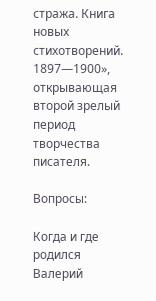стража. Книга новых стихотворений. 1897—1900», открывающая второй зрелый период творчества писателя.

Вопросы:

Когда и где родился Валерий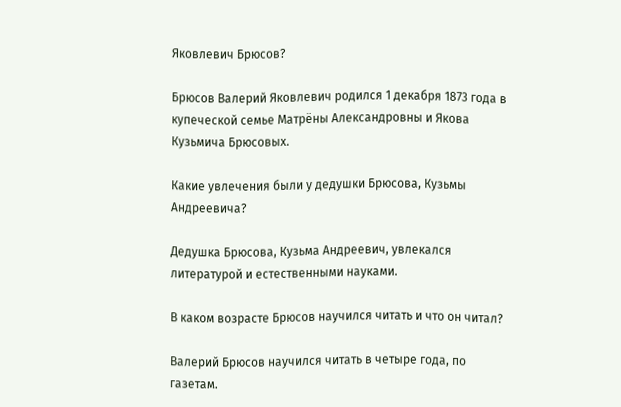Яковлевич Брюсов?

Брюсов Валерий Яковлевич родился 1 декабря 1873 года в купеческой семье Матрёны Александровны и Якова Кузьмича Брюсовых.

Какие увлечения были у дедушки Брюсова, Кузьмы Андреевича?

Дедушка Брюсова, Кузьма Андреевич, увлекался литературой и естественными науками.

В каком возрасте Брюсов научился читать и что он читал?

Валерий Брюсов научился читать в четыре года, по газетам.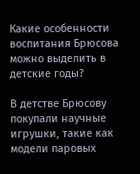Какие особенности воспитания Брюсова можно выделить в детские годы?

В детстве Брюсову покупали научные игрушки, такие как модели паровых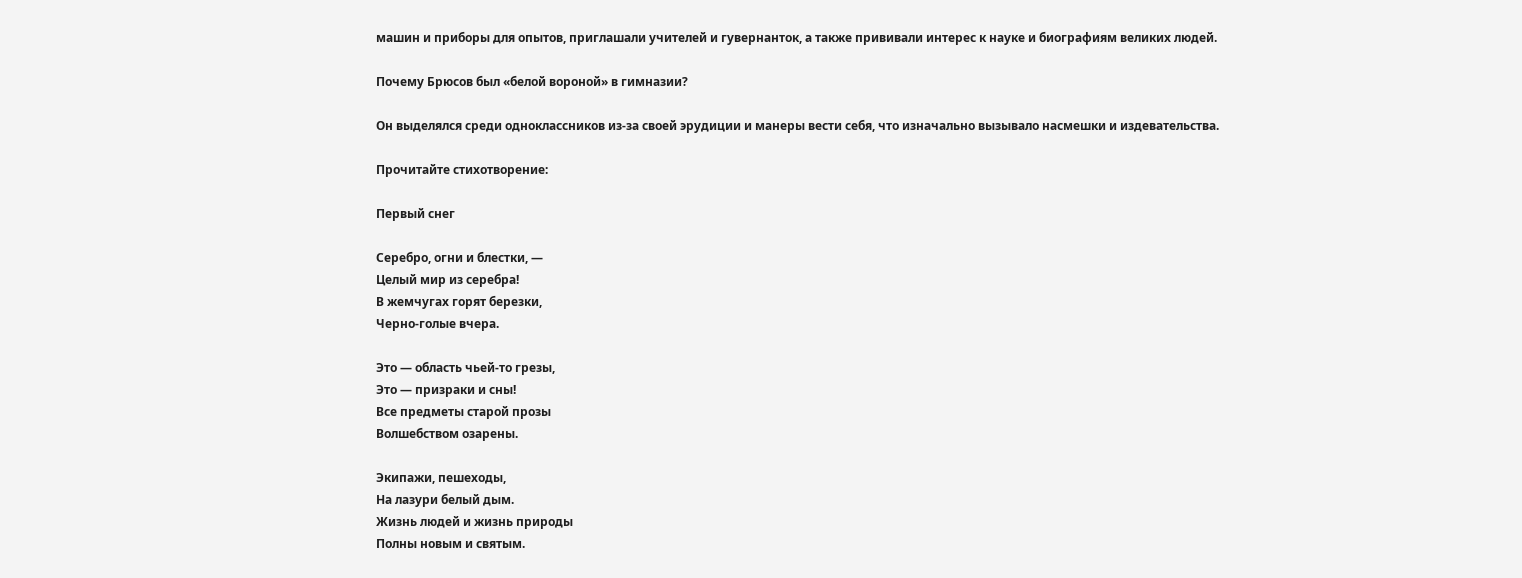машин и приборы для опытов, приглашали учителей и гувернанток, а также прививали интерес к науке и биографиям великих людей.

Почему Брюсов был «белой вороной» в гимназии?

Он выделялся среди одноклассников из-за своей эрудиции и манеры вести себя, что изначально вызывало насмешки и издевательства.

Прочитайте стихотворение:

Первый снег

Серебро, огни и блестки, —
Целый мир из серебра!
В жемчугах горят березки,
Черно-голые вчера.

Это — область чьей-то грезы,
Это — призраки и сны!
Все предметы старой прозы
Волшебством озарены.

Экипажи, пешеходы,
На лазури белый дым.
Жизнь людей и жизнь природы
Полны новым и святым.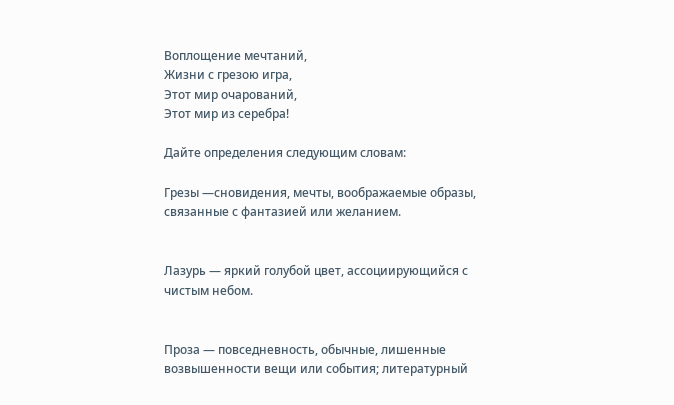Воплощение мечтаний,
Жизни с грезою игра,
Этот мир очарований,
Этот мир из серебра!

Дайте определения следующим словам:

Грезы —сновидения, мечты, воображаемые образы, связанные с фантазией или желанием.


Лазурь — яркий голубой цвет, ассоциирующийся с чистым небом.


Проза — повседневность, обычные, лишенные возвышенности вещи или события; литературный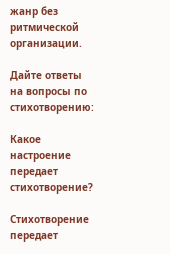жанр без ритмической организации.

Дайте ответы на вопросы по стихотворению:

Какое настроение передает стихотворение?

Стихотворение передает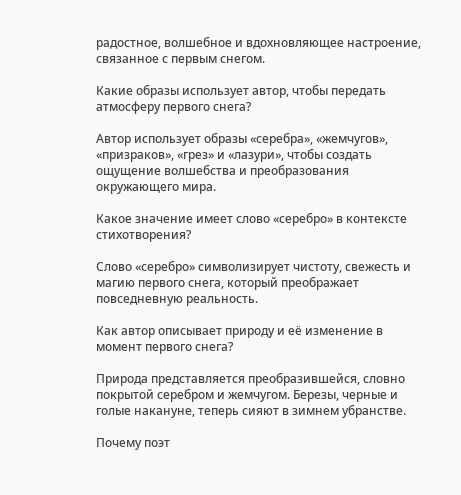радостное, волшебное и вдохновляющее настроение, связанное с первым снегом.

Какие образы использует автор, чтобы передать атмосферу первого снега?

Автор использует образы «серебра», «жемчугов», «призраков», «грез» и «лазури», чтобы создать ощущение волшебства и преобразования окружающего мира.

Какое значение имеет слово «серебро» в контексте стихотворения?

Слово «серебро» символизирует чистоту, свежесть и магию первого снега, который преображает повседневную реальность.

Как автор описывает природу и её изменение в момент первого снега?

Природа представляется преобразившейся, словно покрытой серебром и жемчугом. Березы, черные и голые накануне, теперь сияют в зимнем убранстве.

Почему поэт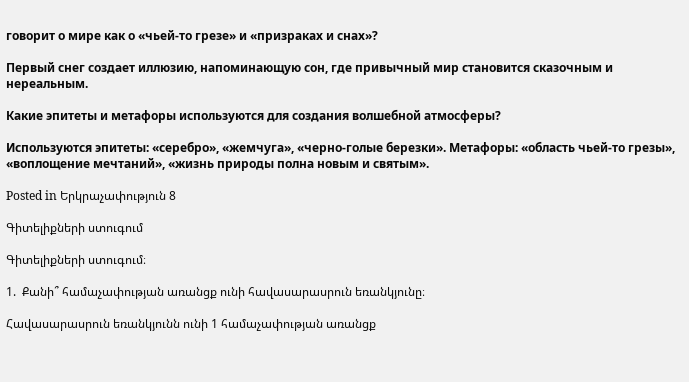говорит о мире как о «чьей-то грезе» и «призраках и снах»?

Первый снег создает иллюзию, напоминающую сон, где привычный мир становится сказочным и нереальным.

Какие эпитеты и метафоры используются для создания волшебной атмосферы?

Используются эпитеты: «серебро», «жемчуга», «черно-голые березки». Метафоры: «область чьей-то грезы», «воплощение мечтаний», «жизнь природы полна новым и святым».

Posted in Երկրաչափություն 8

Գիտելիքների ստուգում

Գիտելիքների ստուգում։

1.  Քանի՞ համաչափության առանցք ունի հավասարասրուն եռանկյունը։

Հավասարասրուն եռանկյունն ունի 1 համաչափության առանցք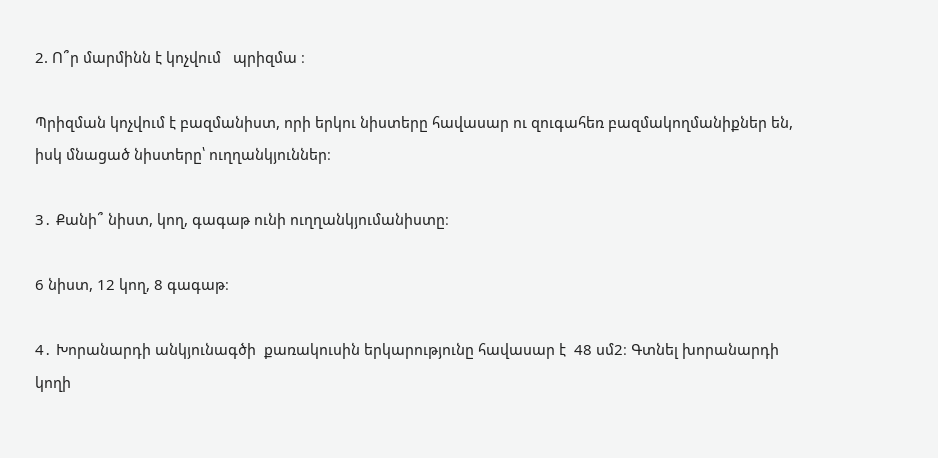2. Ո՞ր մարմինն է կոչվում   պրիզմա ։

Պրիզման կոչվում է բազմանիստ, որի երկու նիստերը հավասար ու զուգահեռ բազմակողմանիքներ են, իսկ մնացած նիստերը՝ ուղղանկյուններ։

3․ Քանի՞ նիստ, կող, գագաթ ունի ուղղանկյումանիստը։

6 նիստ, 12 կող, 8 գագաթ։

4․ Խորանարդի անկյունագծի  քառակուսին երկարությունը հավասար է  48 սմ2։ Գտնել խորանարդի կողի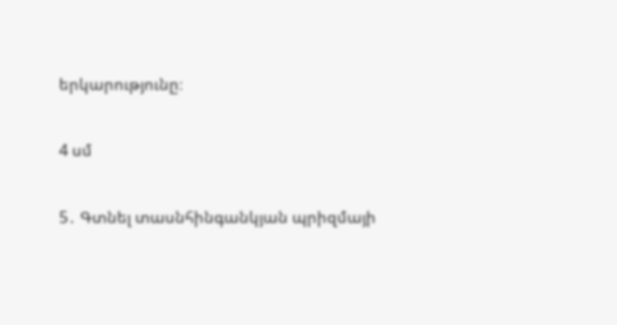երկարությունը։

4 սմ

5․ Գտնել տասնհինգանկյան պրիզմայի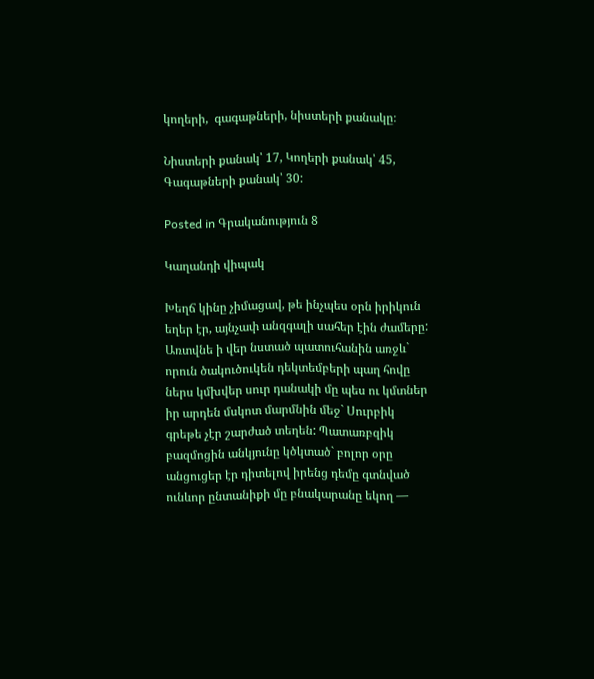կողերի,  գագաթների, նիստերի քանակը։

Նիստերի քանակ՝ 17, Կողերի քանակ՝ 45, Գագաթների քանակ՝ 30:

Posted in Գրականություն 8

Կաղանդի վիպակ

Խեղճ կինը չիմացավ, թե ինչպես օրն իրիկուն եղեր էր, այնչափ անզգալի սահեր էին ժամերը: Առտվնե ի վեր նստած պատուհանին առջև` որուն ծակուծուկեն դեկտեմբերի պաղ հովը ներս կմխվեր սուր դանակի մը պես ու կմտներ իր արդեն մսկոտ մարմնին մեջ` Սուրբիկ գրեթե չէր շարժած տեղեն: Պատառբզիկ բազմոցին անկյունը կծկտած` բոլոր օրը անցուցեր էր դիտելով իրենց դեմը գտնված ունևոր ընտանիքի մը բնակարանը եկող —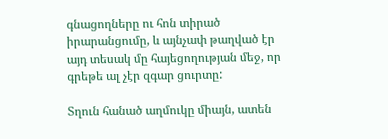գնացողները ու հոն տիրած իրարանցումը, և այնչափ թաղված էր այդ տեսակ մը հայեցողության մեջ, որ գրեթե ալ չէր զգար ցուրտը:

Տղուն հանած աղմուկը միայն, ատեն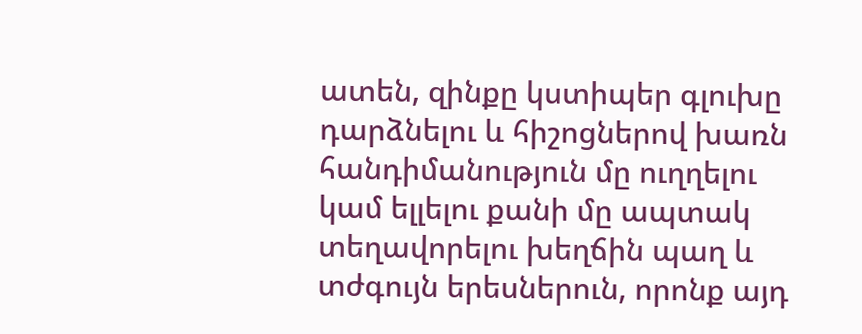ատեն, զինքը կստիպեր գլուխը դարձնելու և հիշոցներով խառն հանդիմանություն մը ուղղելու կամ ելլելու քանի մը ապտակ տեղավորելու խեղճին պաղ և տժգույն երեսներուն, որոնք այդ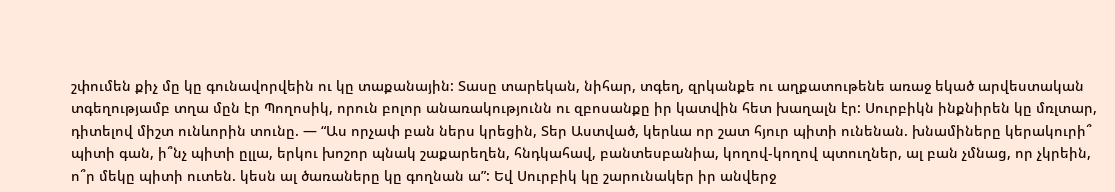շփումեն քիչ մը կը գունավորվեին ու կը տաքանային: Տասը տարեկան, նիհար, տգեղ, զրկանքե ու աղքատութենե առաջ եկած արվեստական տգեղությամբ տղա մըն էր Պողոսիկ, որուն բոլոր անառակությունն ու զբոսանքը իր կատվին հետ խաղալն էր: Սուրբիկն ինքնիրեն կը մռլտար, դիտելով միշտ ունևորին տունը. — “Աս որչափ բան ներս կրեցին, Տեր Աստված, կերևա որ շատ հյուր պիտի ունենան. խնամիները կերակուրի՞ պիտի գան, ի՞նչ պիտի ըլլա, երկու խոշոր պնակ շաքարեղեն, հնդկահավ, բանտեսբանիա, կողով-կողով պտուղներ, ալ բան չմնաց, որ չկրեին, ո՞ր մեկը պիտի ուտեն. կեսն ալ ծառաները կը գողնան ա”: Եվ Սուրբիկ կը շարունակեր իր անվերջ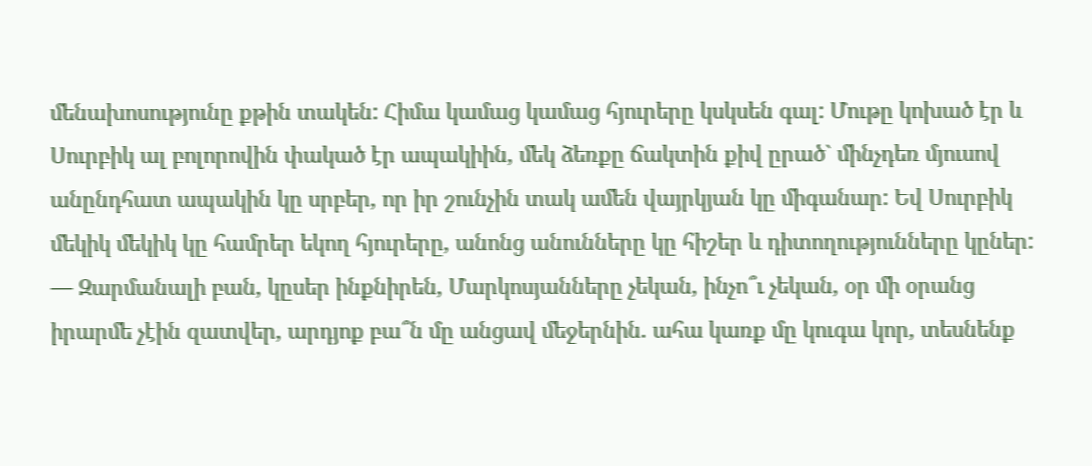մենախոսությունը քթին տակեն: Հիմա կամաց կամաց հյուրերը կսկսեն գալ: Մութը կոխած էր և Սուրբիկ ալ բոլորովին փակած էր ապակիին, մեկ ձեռքը ճակտին քիվ ըրած` մինչդեռ մյուսով անընդհատ ապակին կը սրբեր, որ իր շունչին տակ ամեն վայրկյան կը միգանար: Եվ Սուրբիկ մեկիկ մեկիկ կը համրեր եկող հյուրերը, անոնց անունները կը հիշեր և դիտողությունները կըներ: — Զարմանալի բան, կըսեր ինքնիրեն, Մարկոսյանները չեկան, ինչո՞ւ չեկան, օր մի օրանց իրարմե չէին զատվեր, արդյոք բա՞ն մը անցավ մեջերնին. ահա կառք մը կուգա կոր, տեսնենք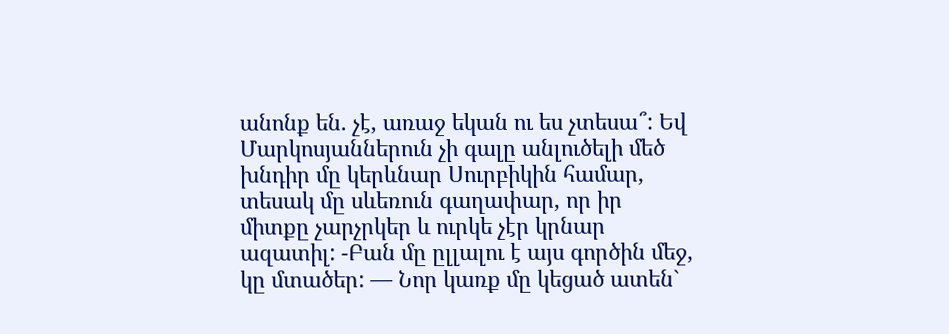անոնք են. չէ, առաջ եկան ու ես չտեսա՞: Եվ Մարկոսյաններուն չի գալը անլուծելի մեծ խնդիր մը կերևնար Սուրբիկին համար, տեսակ մը սևեռուն գաղափար, որ իր միտքը չարչրկեր և ուրկե չէր կրնար ազատիլ: -Բան մը ըլլալու է այս գործին մեջ, կը մտածեր: — Նոր կառք մը կեցած ատեն`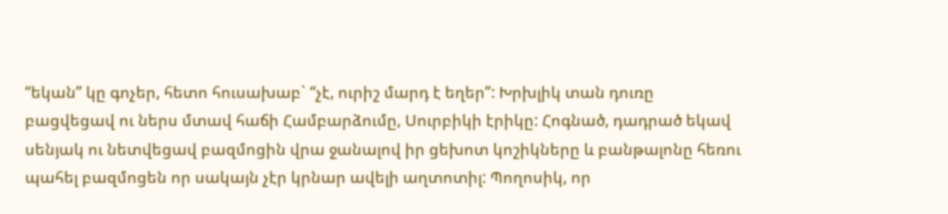“եկան” կը գոչեր, հետո հուսախաբ` “չէ, ուրիշ մարդ է եղեր”: Խրխլիկ տան դուռը բացվեցավ ու ներս մտավ հաճի Համբարձումը, Սուրբիկի էրիկը: Հոգնած, դադրած եկավ սենյակ ու նետվեցավ բազմոցին վրա ջանալով իր ցեխոտ կոշիկները և բանթալոնը հեռու պահել բազմոցեն որ սակայն չէր կրնար ավելի աղտոտիլ: Պողոսիկ, որ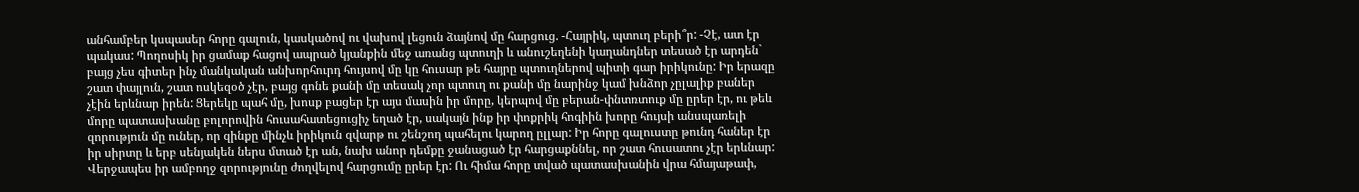անհամբեր կսպասեր հորը գալուն, կասկածով ու վախով լեցուն ձայնով մը հարցուց. -Հայրիկ, պտուղ բերի՞ր: -Չէ, ատ էր պակաս: Պողոսիկ իր ցամաք հացով ապրած կյանքին մեջ առանց պտուղի և անուշեղենի կաղանդներ տեսած էր արդեն` բայց չես գիտեր ինչ մանկական անխորհուրդ հույսով մը կը հուսար թե հայրը պտուղներով պիտի գար իրիկունը: Իր երազը շատ փայլուն, շատ ոսկեզօծ չէր, բայց գոնե քանի մը տեսակ չոր պտուղ ու քանի մը նարինջ կամ խնձոր չըլալիք բաներ չէին երևնար իրեն: Ցերեկը պահ մը, խոսք բացեր էր այս մասին իր մորը, կերպով մը բերան-փնտռտուք մը ըրեր էր, ու թեև մորը պատասխանը բոլորովին հուսահատեցուցիչ եղած էր, սակայն ինք իր փոքրիկ հոգիին խորը հույսի անսպառելի զորություն մը ուներ, որ զինքը մինչև իրիկուն զվարթ ու շենշող պահելու կարող ըլլար: Իր հորը գալուստը թունդ հաներ էր իր սիրտը և երբ սենյակեն ներս մտած էր ան, նախ անոր դեմքը ջանացած էր հարցաքննել, որ շատ հուսատու չէր երևնար: Վերջապես իր ամբողջ զորությունը ժողվելով հարցումը ըրեր էր: Ու հիմա հորը տված պատասխանին վրա հմայաթափ,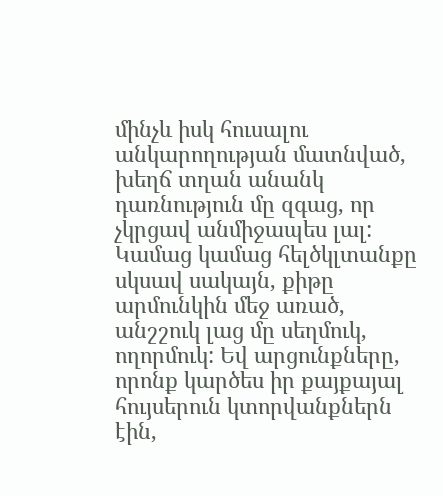մինչև իսկ հուսալու անկարողության մատնված, խեղճ տղան անանկ դառնություն մը զգաց, որ չկրցավ անմիջապես լալ: Կամաց կամաց հելծկլտանքը սկսավ սակայն, քիթը արմունկին մեջ առած, անշշուկ լաց մը սեղմուկ, ողորմուկ: Եվ արցունքները, որոնք կարծես իր քայքայալ հույսերուն կտորվանքներն էին,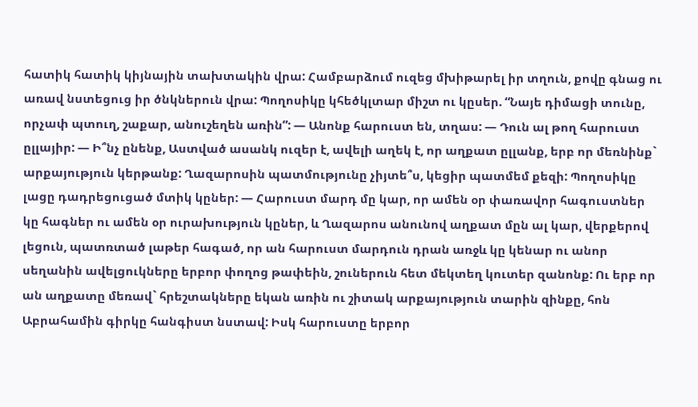հատիկ հատիկ կիյնային տախտակին վրա: Համբարձում ուզեց մխիթարել իր տղուն, քովը գնաց ու առավ նստեցուց իր ծնկներուն վրա: Պողոսիկը կհեծկլտար միշտ ու կըսեր. “Նայե դիմացի տունը, որչափ պտուղ, շաքար, անուշեղեն առին”: — Անոնք հարուստ են, տղաս: — Դուն ալ թող հարուստ ըլլայիր: — Ի՞նչ ընենք, Աստված ասանկ ուզեր է, ավելի աղեկ է, որ աղքատ ըլլանք, երբ որ մեռնինք` արքայություն կերթանք: Ղազարոսին պատմությունը չիյտե՞ս, կեցիր պատմեմ քեզի: Պողոսիկը լացը դադրեցուցած մտիկ կըներ: — Հարուստ մարդ մը կար, որ ամեն օր փառավոր հագուստներ կը հագներ ու ամեն օր ուրախություն կըներ, և Ղազարոս անունով աղքատ մըն ալ կար, վերքերով լեցուն, պատռտած լաթեր հագած, որ ան հարուստ մարդուն դրան առջև կը կենար ու անոր սեղանին ավելցուկները երբոր փողոց թափեին, շուներուն հետ մեկտեղ կուտեր զանոնք: Ու երբ որ ան աղքատը մեռավ` հրեշտակները եկան առին ու շիտակ արքայություն տարին զինքը, հոն Աբրահամին գիրկը հանգիստ նստավ: Իսկ հարուստը երբոր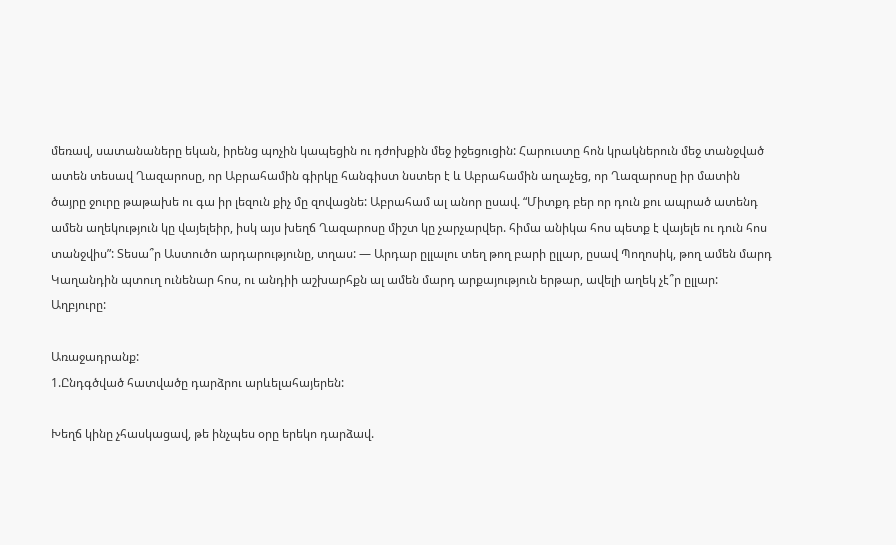մեռավ, սատանաները եկան, իրենց պոչին կապեցին ու դժոխքին մեջ իջեցուցին: Հարուստը հոն կրակներուն մեջ տանջված ատեն տեսավ Ղազարոսը, որ Աբրահամին գիրկը հանգիստ նստեր է և Աբրահամին աղաչեց, որ Ղազարոսը իր մատին ծայրը ջուրը թաթախե ու գա իր լեզուն քիչ մը զովացնե: Աբրահամ ալ անոր ըսավ. “Միտքդ բեր որ դուն քու ապրած ատենդ ամեն աղեկություն կը վայելեիր, իսկ այս խեղճ Ղազարոսը միշտ կը չարչարվեր. հիմա անիկա հոս պետք է վայելե ու դուն հոս տանջվիս”: Տեսա՞ր Աստուծո արդարությունը, տղաս: — Արդար ըլլալու տեղ թող բարի ըլլար, ըսավ Պողոսիկ, թող ամեն մարդ Կաղանդին պտուղ ունենար հոս, ու անդիի աշխարհքն ալ ամեն մարդ արքայություն երթար, ավելի աղեկ չէ՞ր ըլլար:
Աղբյուրը:

Առաջադրանք:
1.Ընդգծված հատվածը դարձրու արևելահայերեն:

Խեղճ կինը չհասկացավ, թե ինչպես օրը երեկո դարձավ.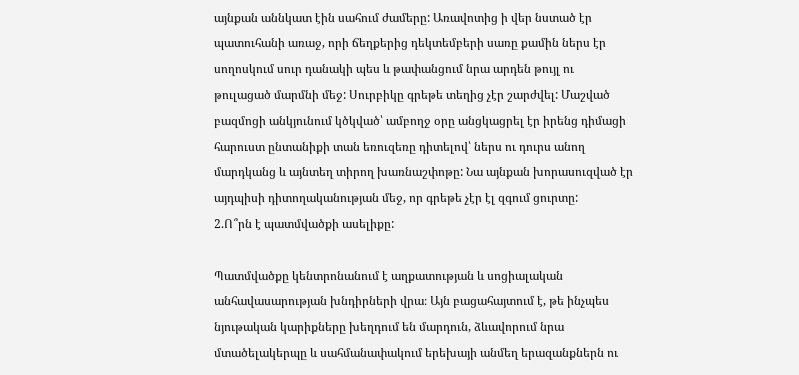այնքան աննկատ էին սահում ժամերը: Առավոտից ի վեր նստած էր պատուհանի առաջ, որի ճեղքերից դեկտեմբերի սառը քամին ներս էր սողոսկում սուր դանակի պես և թափանցում նրա արդեն թույլ ու թուլացած մարմնի մեջ: Սուրբիկը գրեթե տեղից չէր շարժվել: Մաշված բազմոցի անկյունում կծկված՝ ամբողջ օրը անցկացրել էր իրենց դիմացի հարուստ ընտանիքի տան եռուզեռը դիտելով՝ ներս ու դուրս անող մարդկանց և այնտեղ տիրող խառնաշփոթը: Նա այնքան խորասուզված էր այդպիսի դիտողականության մեջ, որ գրեթե չէր էլ զգում ցուրտը:
2.Ո՞րն է պատմվածքի ասելիքը:

Պատմվածքը կենտրոնանում է աղքատության և սոցիալական անհավասարության խնդիրների վրա։ Այն բացահայտում է, թե ինչպես նյութական կարիքները խեղդում են մարդուն, ձևավորում նրա մտածելակերպը և սահմանափակում երեխայի անմեղ երազանքներն ու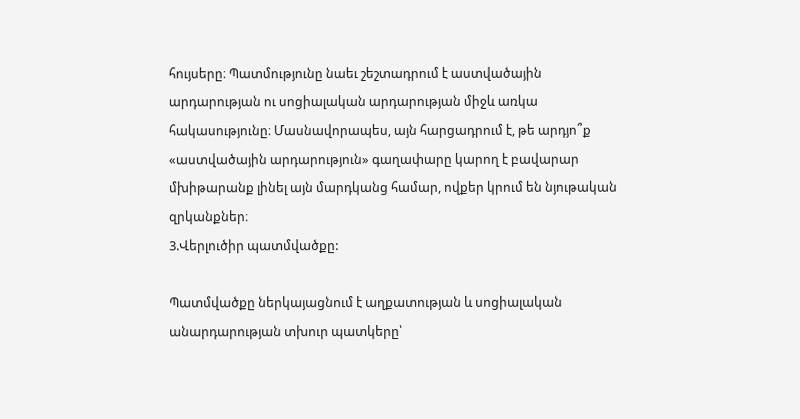հույսերը։ Պատմությունը նաեւ շեշտադրում է աստվածային արդարության ու սոցիալական արդարության միջև առկա հակասությունը։ Մասնավորապես, այն հարցադրում է, թե արդյո՞ք «աստվածային արդարություն» գաղափարը կարող է բավարար մխիթարանք լինել այն մարդկանց համար, ովքեր կրում են նյութական զրկանքներ։
3.Վերլուծիր պատմվածքը:

Պատմվածքը ներկայացնում է աղքատության և սոցիալական անարդարության տխուր պատկերը՝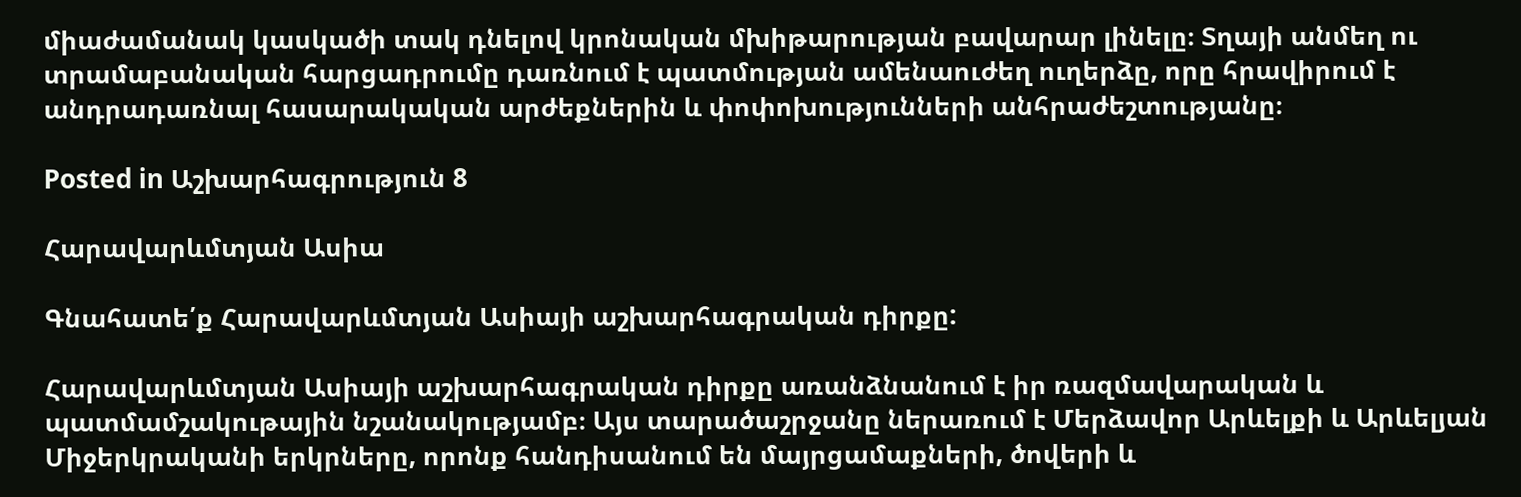միաժամանակ կասկածի տակ դնելով կրոնական մխիթարության բավարար լինելը։ Տղայի անմեղ ու տրամաբանական հարցադրումը դառնում է պատմության ամենաուժեղ ուղերձը, որը հրավիրում է անդրադառնալ հասարակական արժեքներին և փոփոխությունների անհրաժեշտությանը։

Posted in Աշխարհագրություն 8

Հարավարևմտյան Ասիա

Գնահատե՛ք Հարավարևմտյան Ասիայի աշխարհագրական դիրքը:

Հարավարևմտյան Ասիայի աշխարհագրական դիրքը առանձնանում է իր ռազմավարական և պատմամշակութային նշանակությամբ։ Այս տարածաշրջանը ներառում է Մերձավոր Արևելքի և Արևելյան Միջերկրականի երկրները, որոնք հանդիսանում են մայրցամաքների, ծովերի և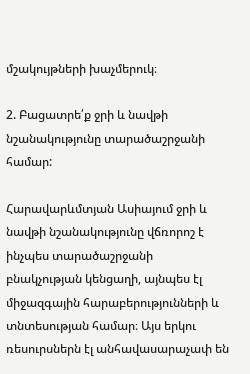մշակույթների խաչմերուկ։

2. Բացատրե՛ք ջրի և նավթի նշանակությունը տարածաշրջանի համար:

Հարավարևմտյան Ասիայում ջրի և նավթի նշանակությունը վճռորոշ է ինչպես տարածաշրջանի բնակչության կենցաղի, այնպես էլ միջազգային հարաբերությունների և տնտեսության համար։ Այս երկու ռեսուրսներն էլ անհավասարաչափ են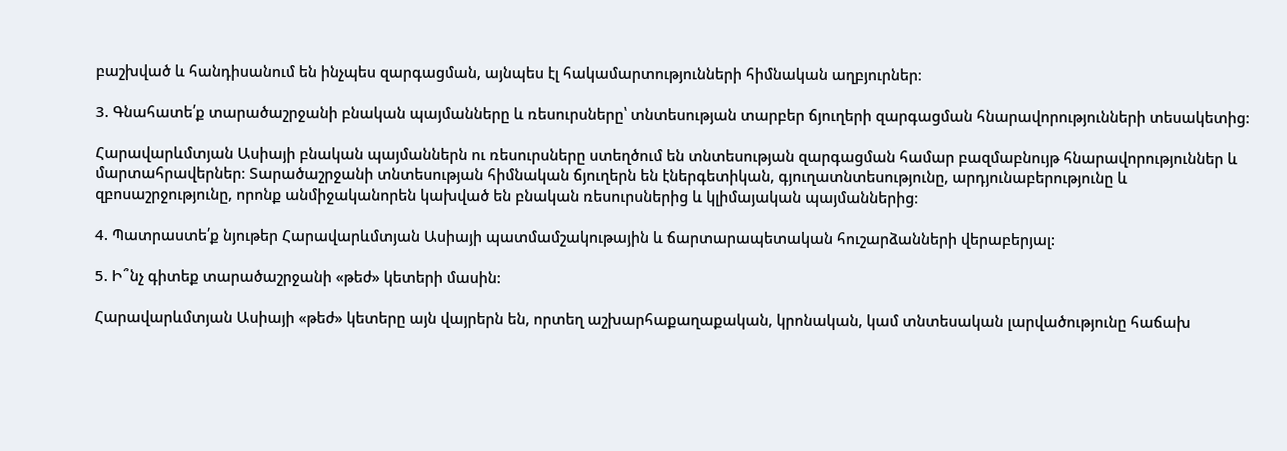բաշխված և հանդիսանում են ինչպես զարգացման, այնպես էլ հակամարտությունների հիմնական աղբյուրներ։

3. Գնահատե՛ք տարածաշրջանի բնական պայմանները և ռեսուրսները՝ տնտեսության տարբեր ճյուղերի զարգացման հնարավորությունների տեսակետից:

Հարավարևմտյան Ասիայի բնական պայմաններն ու ռեսուրսները ստեղծում են տնտեսության զարգացման համար բազմաբնույթ հնարավորություններ և մարտահրավերներ։ Տարածաշրջանի տնտեսության հիմնական ճյուղերն են էներգետիկան, գյուղատնտեսությունը, արդյունաբերությունը և զբոսաշրջությունը, որոնք անմիջականորեն կախված են բնական ռեսուրսներից և կլիմայական պայմաններից։

4. Պատրաստե՛ք նյութեր Հարավարևմտյան Ասիայի պատմամշակութային և ճարտարապետական հուշարձանների վերաբերյալ:

5. Ի՞նչ գիտեք տարածաշրջանի «թեժ» կետերի մասին:

Հարավարևմտյան Ասիայի «թեժ» կետերը այն վայրերն են, որտեղ աշխարհաքաղաքական, կրոնական, կամ տնտեսական լարվածությունը հաճախ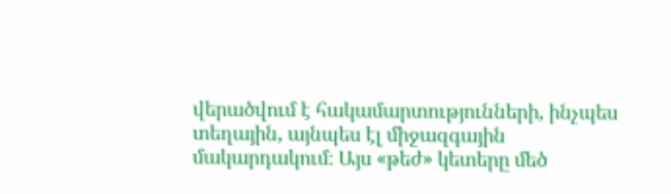վերածվում է հակամարտությունների, ինչպես տեղային, այնպես էլ միջազգային մակարդակում։ Այս «թեժ» կետերը մեծ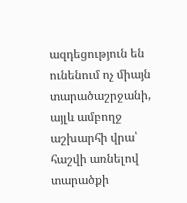ազդեցություն են ունենում ոչ միայն տարածաշրջանի, այլև ամբողջ աշխարհի վրա՝ հաշվի առնելով տարածքի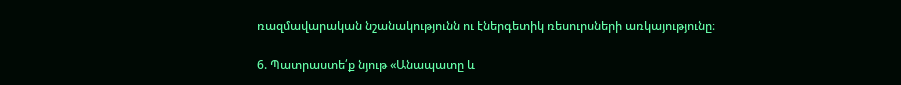ռազմավարական նշանակությունն ու էներգետիկ ռեսուրսների առկայությունը։

6. Պատրաստե՛ք նյութ «Անապատը և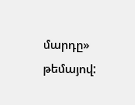մարդը» թեմայով: